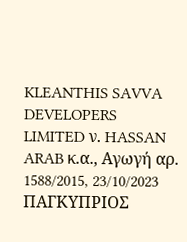KLEANTHIS SAVVA DEVELOPERS LIMITED ν. HASSAN ARAB κ.α., Αγωγή αρ. 1588/2015, 23/10/2023 ΠΑΓΚΥΠΡΙΟΣ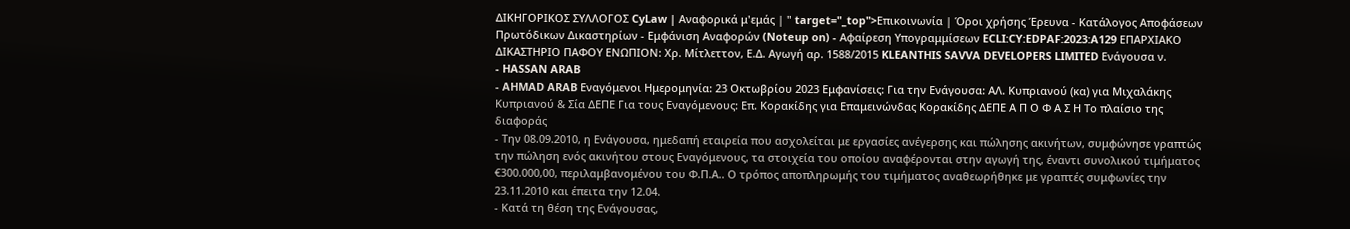ΔΙΚΗΓΟΡΙΚΟΣ ΣΥΛΛΟΓΟΣ CyLaw | Αναφορικά μ'εμάς | " target="_top">Επικοινωνία | Όροι χρήσης Έρευνα - Κατάλογος Αποφάσεων Πρωτόδικων Δικαστηρίων - Εμφάνιση Αναφορών (Noteup on) - Αφαίρεση Υπογραμμίσεων ECLI:CY:EDPAF:2023:A129 ΕΠΑΡΧΙΑΚΟ ΔΙΚΑΣΤΗΡΙΟ ΠΑΦΟΥ ΕΝΩΠΙΟΝ: Χρ. Μίτλεττον, Ε.Δ. Αγωγή αρ. 1588/2015 KLEANTHIS SAVVA DEVELOPERS LIMITED Ενάγουσα ν.
- HASSAN ARAB
- AHMAD ARAB Εναγόμενοι Ημερομηνία: 23 Οκτωβρίου 2023 Εμφανίσεις: Για την Ενάγουσα: ΑΛ. Κυπριανού (κα) για Μιχαλάκης Κυπριανού & Σία ΔΕΠΕ Για τους Εναγόμενους: Επ. Κορακίδης για Επαμεινώνδας Κορακίδης ΔΕΠΕ Α Π Ο Φ Α Σ Η Το πλαίσιο της διαφοράς
- Την 08.09.2010, η Ενάγουσα, ημεδαπή εταιρεία που ασχολείται με εργασίες ανέγερσης και πώλησης ακινήτων, συμφώνησε γραπτώς την πώληση ενός ακινήτου στους Εναγόμενους, τα στοιχεία του οποίου αναφέρονται στην αγωγή της, έναντι συνολικού τιμήματος €300.000,00, περιλαμβανομένου του Φ.Π.Α.. Ο τρόπος αποπληρωμής του τιμήματος αναθεωρήθηκε με γραπτές συμφωνίες την 23.11.2010 και έπειτα την 12.04.
- Κατά τη θέση της Ενάγουσας,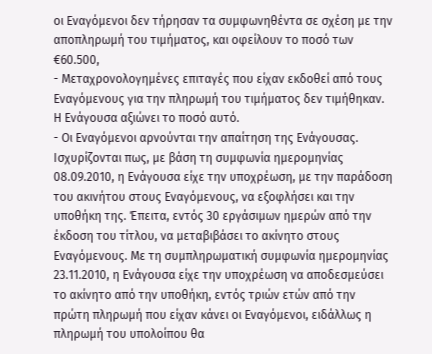οι Εναγόμενοι δεν τήρησαν τα συμφωνηθέντα σε σχέση με την αποπληρωμή του τιμήματος, και οφείλουν το ποσό των €60.500,
- Μεταχρονολογημένες επιταγές που είχαν εκδοθεί από τους Εναγόμενους για την πληρωμή του τιμήματος δεν τιμήθηκαν. Η Ενάγουσα αξιώνει το ποσό αυτό.
- Οι Εναγόμενοι αρνούνται την απαίτηση της Ενάγουσας. Ισχυρίζονται πως, με βάση τη συμφωνία ημερομηνίας 08.09.2010, η Ενάγουσα είχε την υποχρέωση, με την παράδοση του ακινήτου στους Εναγόμενους, να εξοφλήσει και την υποθήκη της. Έπειτα, εντός 30 εργάσιμων ημερών από την έκδοση του τίτλου, να μεταβιβάσει το ακίνητο στους Εναγόμενους. Με τη συμπληρωματική συμφωνία ημερομηνίας 23.11.2010, η Ενάγουσα είχε την υποχρέωση να αποδεσμεύσει το ακίνητο από την υποθήκη, εντός τριών ετών από την πρώτη πληρωμή που είχαν κάνει οι Εναγόμενοι, ειδάλλως η πληρωμή του υπολοίπου θα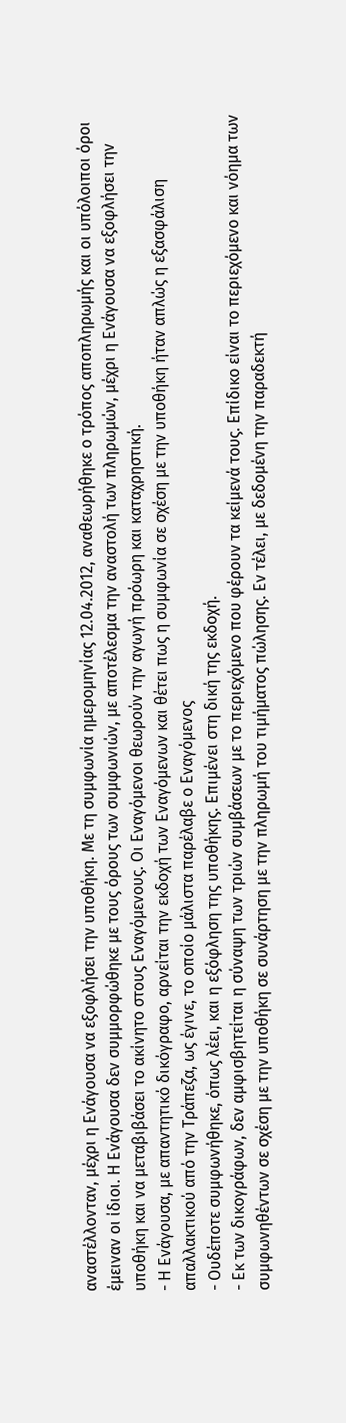αναστέλλονταν, μέχρι η Ενάγουσα να εξοφλήσει την υποθήκη. Με τη συμφωνία ημερομηνίας 12.04.2012, αναθεωρήθηκε ο τρόπος αποπληρωμής και οι υπόλοιποι όροι έμειναν οι ίδιοι. Η Ενάγουσα δεν συμμορφώθηκε με τους όρους των συμφωνιών, με αποτέλεσμα την αναστολή των πληρωμών, μέχρι η Ενάγουσα να εξοφλήσει την υποθήκη και να μεταβιβάσει το ακίνητο στους Εναγόμενους. Οι Εναγόμενοι θεωρούν την αγωγή πρόωρη και καταχρηστική.
- Η Ενάγουσα, με απαντητικό δικόγραφο, αρνείται την εκδοχή των Εναγόμενων και θέτει πως η συμφωνία σε σχέση με την υποθήκη ήταν απλώς η εξασφάλιση απαλλακτικού από την Τράπεζα, ως έγινε, το οποίο μάλιστα παρέλαβε ο Εναγόμενος
- Ουδέποτε συμφωνήθηκε, όπως λέει, και η εξόφληση της υποθήκης. Επιμένει στη δική της εκδοχή.
- Εκ των δικογράφων, δεν αμφισβητείται η σύναψη των τριών συμβάσεων με το περιεχόμενο που φέρουν τα κείμενά τους. Επίδικο είναι το περιεχόμενο και νόημα των συμφωνηθέντων σε σχέση με την υποθήκη σε συνάρτηση με την πληρωμή του τιμήματος πώλησης. Εν τέλει, με δεδομένη την παραδεκτή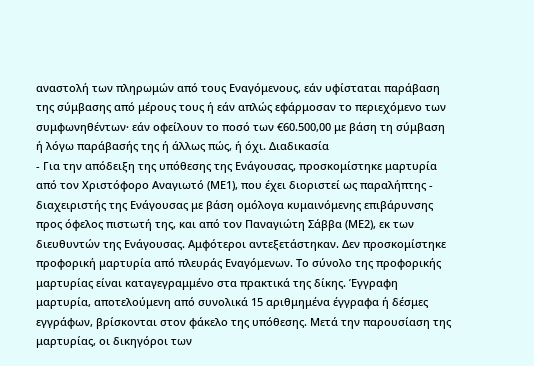αναστολή των πληρωμών από τους Εναγόμενους, εάν υφίσταται παράβαση της σύμβασης από μέρους τους ή εάν απλώς εφάρμοσαν το περιεχόμενο των συμφωνηθέντων· εάν οφείλουν το ποσό των €60.500,00 με βάση τη σύμβαση ή λόγω παράβασής της ή άλλως πώς, ή όχι. Διαδικασία
- Για την απόδειξη της υπόθεσης της Ενάγουσας, προσκομίστηκε μαρτυρία από τον Χριστόφορο Αναγιωτό (ΜΕ1), που έχει διοριστεί ως παραλήπτης - διαχειριστής της Ενάγουσας με βάση ομόλογα κυμαινόμενης επιβάρυνσης προς όφελος πιστωτή της, και από τον Παναγιώτη Σάββα (ΜΕ2), εκ των διευθυντών της Ενάγουσας. Αμφότεροι αντεξετάστηκαν. Δεν προσκομίστηκε προφορική μαρτυρία από πλευράς Εναγόμενων. Το σύνολο της προφορικής μαρτυρίας είναι καταγεγραμμένο στα πρακτικά της δίκης. Έγγραφη μαρτυρία, αποτελούμενη από συνολικά 15 αριθμημένα έγγραφα ή δέσμες εγγράφων, βρίσκονται στον φάκελο της υπόθεσης. Μετά την παρουσίαση της μαρτυρίας, οι δικηγόροι των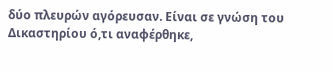δύο πλευρών αγόρευσαν. Είναι σε γνώση του Δικαστηρίου ό,τι αναφέρθηκε,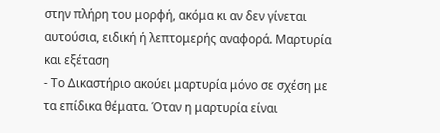στην πλήρη του μορφή, ακόμα κι αν δεν γίνεται αυτούσια, ειδική ή λεπτομερής αναφορά. Μαρτυρία και εξέταση
- Το Δικαστήριο ακούει μαρτυρία μόνο σε σχέση με τα επίδικα θέματα. Όταν η μαρτυρία είναι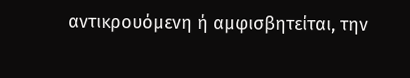αντικρουόμενη ή αμφισβητείται, την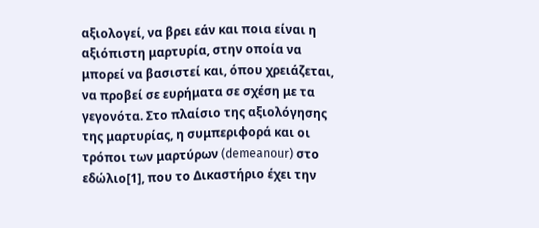αξιολογεί, να βρει εάν και ποια είναι η αξιόπιστη μαρτυρία, στην οποία να μπορεί να βασιστεί και, όπου χρειάζεται, να προβεί σε ευρήματα σε σχέση με τα γεγονότα. Στο πλαίσιο της αξιολόγησης της μαρτυρίας, η συμπεριφορά και οι τρόποι των μαρτύρων (demeanour) στο εδώλιο[1], που το Δικαστήριο έχει την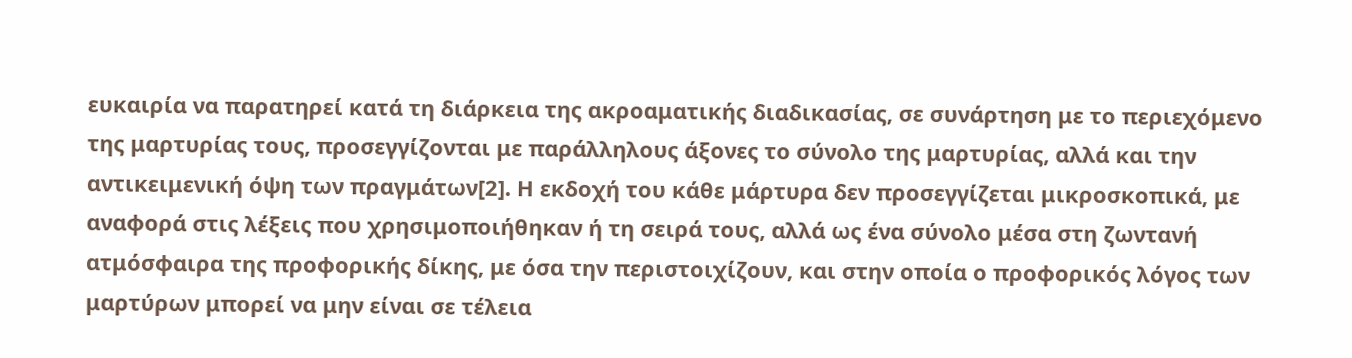ευκαιρία να παρατηρεί κατά τη διάρκεια της ακροαματικής διαδικασίας, σε συνάρτηση με το περιεχόμενο της μαρτυρίας τους, προσεγγίζονται με παράλληλους άξονες το σύνολο της μαρτυρίας, αλλά και την αντικειμενική όψη των πραγμάτων[2]. Η εκδοχή του κάθε μάρτυρα δεν προσεγγίζεται μικροσκοπικά, με αναφορά στις λέξεις που χρησιμοποιήθηκαν ή τη σειρά τους, αλλά ως ένα σύνολο μέσα στη ζωντανή ατμόσφαιρα της προφορικής δίκης, με όσα την περιστοιχίζουν, και στην οποία ο προφορικός λόγος των μαρτύρων μπορεί να μην είναι σε τέλεια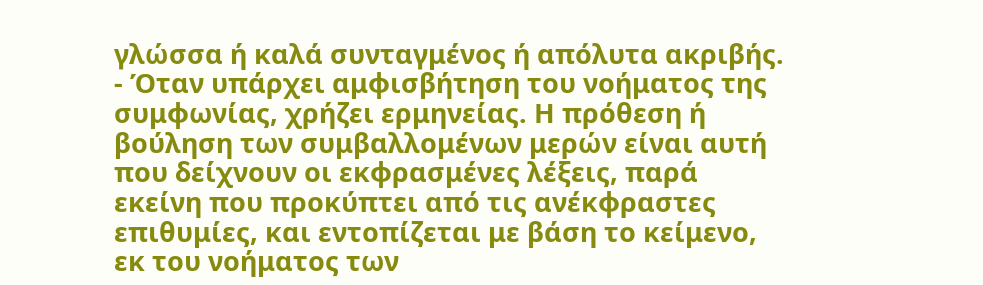γλώσσα ή καλά συνταγμένος ή απόλυτα ακριβής.
- Όταν υπάρχει αμφισβήτηση του νοήματος της συμφωνίας, χρήζει ερμηνείας. Η πρόθεση ή βούληση των συμβαλλομένων μερών είναι αυτή που δείχνουν οι εκφρασμένες λέξεις, παρά εκείνη που προκύπτει από τις ανέκφραστες επιθυμίες, και εντοπίζεται με βάση το κείμενο, εκ του νοήματος των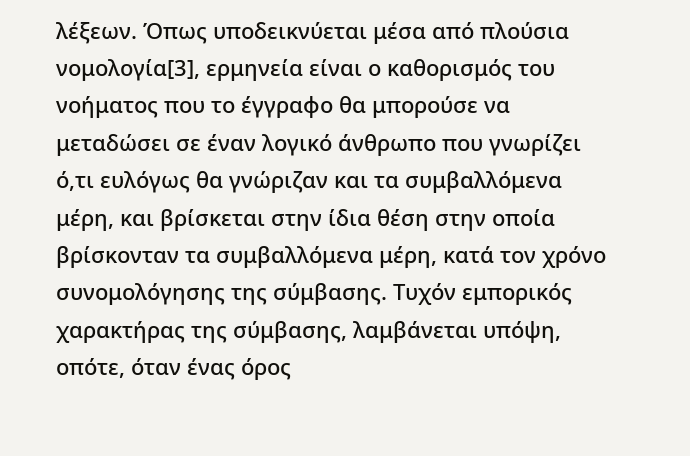λέξεων. Όπως υποδεικνύεται μέσα από πλούσια νομολογία[3], ερμηνεία είναι ο καθορισμός του νοήματος που το έγγραφο θα μπορούσε να μεταδώσει σε έναν λογικό άνθρωπο που γνωρίζει ό,τι ευλόγως θα γνώριζαν και τα συμβαλλόμενα μέρη, και βρίσκεται στην ίδια θέση στην οποία βρίσκονταν τα συμβαλλόμενα μέρη, κατά τον χρόνο συνομολόγησης της σύμβασης. Τυχόν εμπορικός χαρακτήρας της σύμβασης, λαμβάνεται υπόψη, οπότε, όταν ένας όρος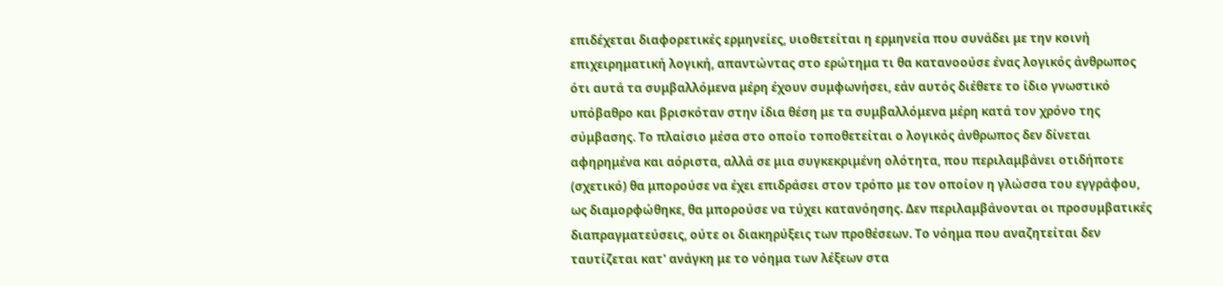επιδέχεται διαφορετικές ερμηνείες, υιοθετείται η ερμηνεία που συνάδει με την κοινή επιχειρηματική λογική, απαντώντας στο ερώτημα τι θα κατανοούσε ένας λογικός άνθρωπος ότι αυτά τα συμβαλλόμενα μέρη έχουν συμφωνήσει, εάν αυτός διέθετε το ίδιο γνωστικό υπόβαθρο και βρισκόταν στην ίδια θέση με τα συμβαλλόμενα μέρη κατά τον χρόνο της σύμβασης. Το πλαίσιο μέσα στο οποίο τοποθετείται ο λογικός άνθρωπος δεν δίνεται αφηρημένα και αόριστα, αλλά σε μια συγκεκριμένη ολότητα, που περιλαμβάνει οτιδήποτε (σχετικό) θα μπορούσε να έχει επιδράσει στον τρόπο με τον οποίον η γλώσσα του εγγράφου, ως διαμορφώθηκε, θα μπορούσε να τύχει κατανόησης. Δεν περιλαμβάνονται οι προσυμβατικές διαπραγματεύσεις, ούτε οι διακηρύξεις των προθέσεων. Το νόημα που αναζητείται δεν ταυτίζεται κατ' ανάγκη με το νόημα των λέξεων στα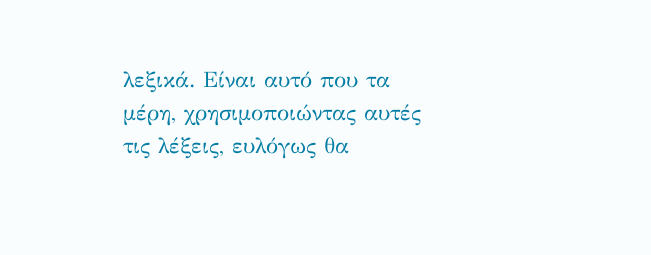λεξικά. Είναι αυτό που τα μέρη, χρησιμοποιώντας αυτές τις λέξεις, ευλόγως θα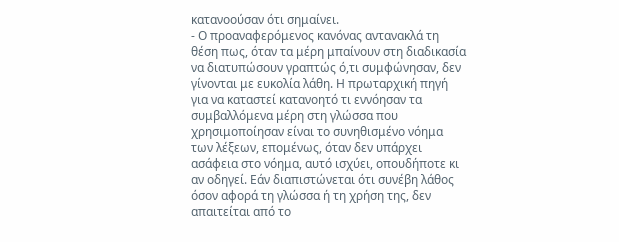κατανοούσαν ότι σημαίνει.
- Ο προαναφερόμενος κανόνας αντανακλά τη θέση πως, όταν τα μέρη μπαίνουν στη διαδικασία να διατυπώσουν γραπτώς ό,τι συμφώνησαν, δεν γίνονται με ευκολία λάθη. Η πρωταρχική πηγή για να καταστεί κατανοητό τι εννόησαν τα συμβαλλόμενα μέρη στη γλώσσα που χρησιμοποίησαν είναι το συνηθισμένο νόημα των λέξεων, επομένως, όταν δεν υπάρχει ασάφεια στο νόημα, αυτό ισχύει, οπουδήποτε κι αν οδηγεί. Εάν διαπιστώνεται ότι συνέβη λάθος όσον αφορά τη γλώσσα ή τη χρήση της, δεν απαιτείται από το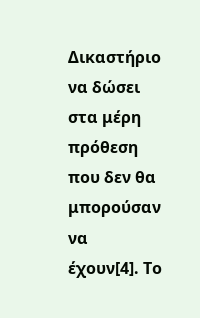Δικαστήριο να δώσει στα μέρη πρόθεση που δεν θα μπορούσαν να έχουν[4]. Το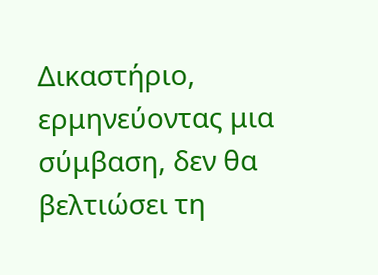Δικαστήριο, ερμηνεύοντας μια σύμβαση, δεν θα βελτιώσει τη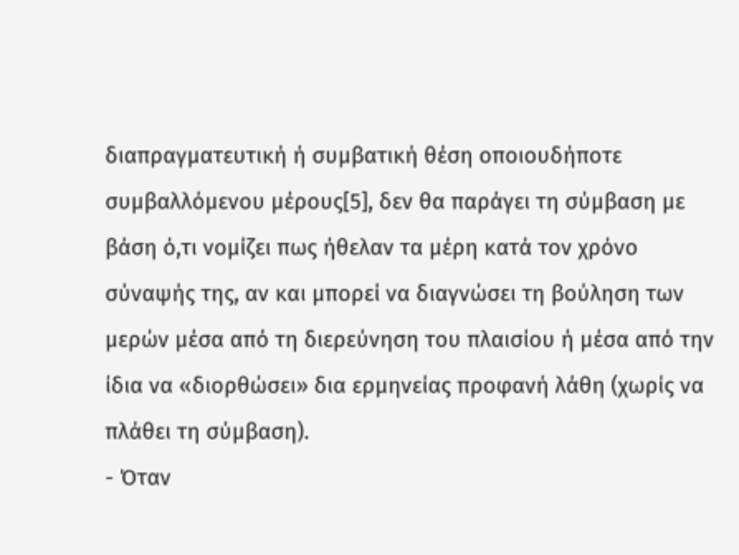διαπραγματευτική ή συμβατική θέση οποιουδήποτε συμβαλλόμενου μέρους[5], δεν θα παράγει τη σύμβαση με βάση ό,τι νομίζει πως ήθελαν τα μέρη κατά τον χρόνο σύναψής της, αν και μπορεί να διαγνώσει τη βούληση των μερών μέσα από τη διερεύνηση του πλαισίου ή μέσα από την ίδια να «διορθώσει» δια ερμηνείας προφανή λάθη (χωρίς να πλάθει τη σύμβαση).
- Όταν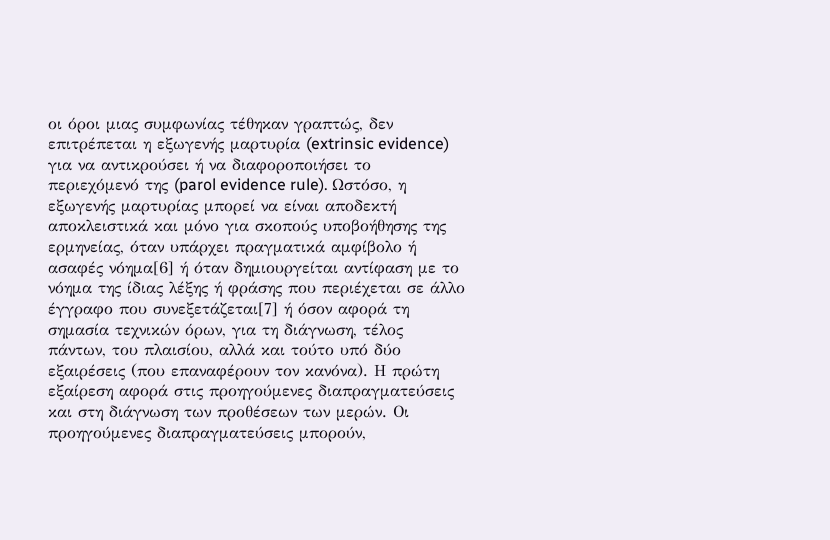οι όροι μιας συμφωνίας τέθηκαν γραπτώς, δεν επιτρέπεται η εξωγενής μαρτυρία (extrinsic evidence) για να αντικρούσει ή να διαφοροποιήσει το περιεχόμενό της (parol evidence rule). Ωστόσο, η εξωγενής μαρτυρίας μπορεί να είναι αποδεκτή αποκλειστικά και μόνο για σκοπούς υποβοήθησης της ερμηνείας, όταν υπάρχει πραγματικά αμφίβολο ή ασαφές νόημα[6] ή όταν δημιουργείται αντίφαση με το νόημα της ίδιας λέξης ή φράσης που περιέχεται σε άλλο έγγραφο που συνεξετάζεται[7] ή όσον αφορά τη σημασία τεχνικών όρων, για τη διάγνωση, τέλος πάντων, του πλαισίου, αλλά και τούτο υπό δύο εξαιρέσεις (που επαναφέρουν τον κανόνα). Η πρώτη εξαίρεση αφορά στις προηγούμενες διαπραγματεύσεις και στη διάγνωση των προθέσεων των μερών. Οι προηγούμενες διαπραγματεύσεις μπορούν,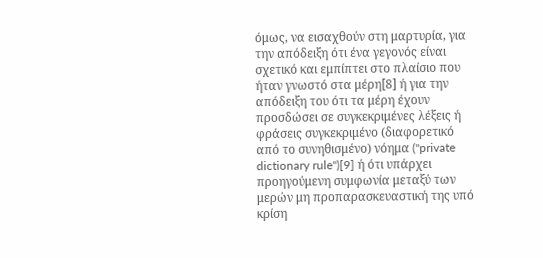όμως, να εισαχθούν στη μαρτυρία, για την απόδειξη ότι ένα γεγονός είναι σχετικό και εμπίπτει στο πλαίσιο που ήταν γνωστό στα μέρη[8] ή για την απόδειξη του ότι τα μέρη έχουν προσδώσει σε συγκεκριμένες λέξεις ή φράσεις συγκεκριμένο (διαφορετικό από το συνηθισμένο) νόημα ("private dictionary rule")[9] ή ότι υπάρχει προηγούμενη συμφωνία μεταξύ των μερών μη προπαρασκευαστική της υπό κρίση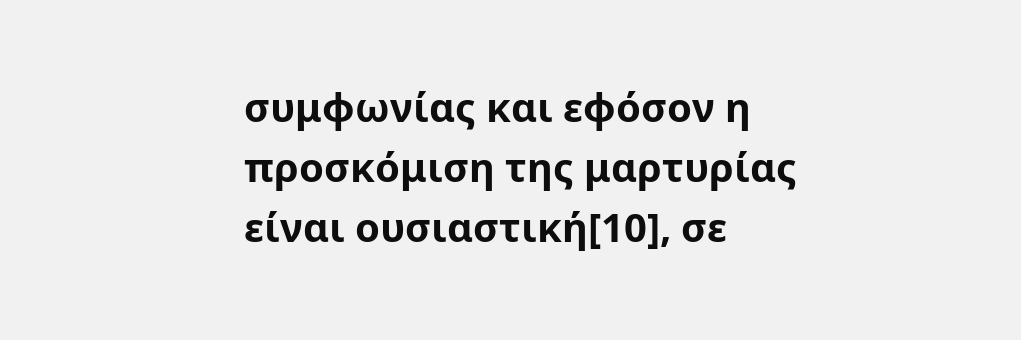συμφωνίας και εφόσον η προσκόμιση της μαρτυρίας είναι ουσιαστική[10], σε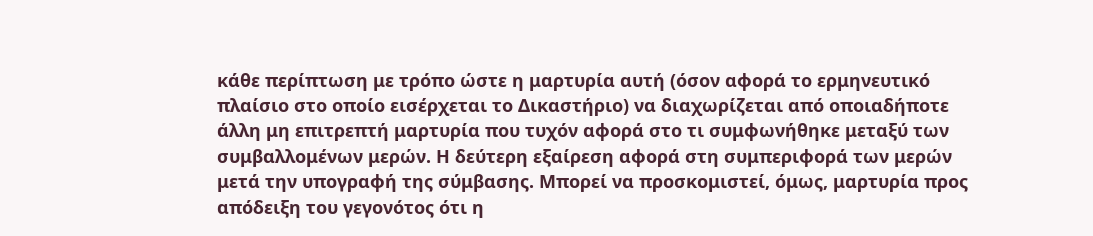κάθε περίπτωση με τρόπο ώστε η μαρτυρία αυτή (όσον αφορά το ερμηνευτικό πλαίσιο στο οποίο εισέρχεται το Δικαστήριο) να διαχωρίζεται από οποιαδήποτε άλλη μη επιτρεπτή μαρτυρία που τυχόν αφορά στο τι συμφωνήθηκε μεταξύ των συμβαλλομένων μερών. Η δεύτερη εξαίρεση αφορά στη συμπεριφορά των μερών μετά την υπογραφή της σύμβασης. Μπορεί να προσκομιστεί, όμως, μαρτυρία προς απόδειξη του γεγονότος ότι η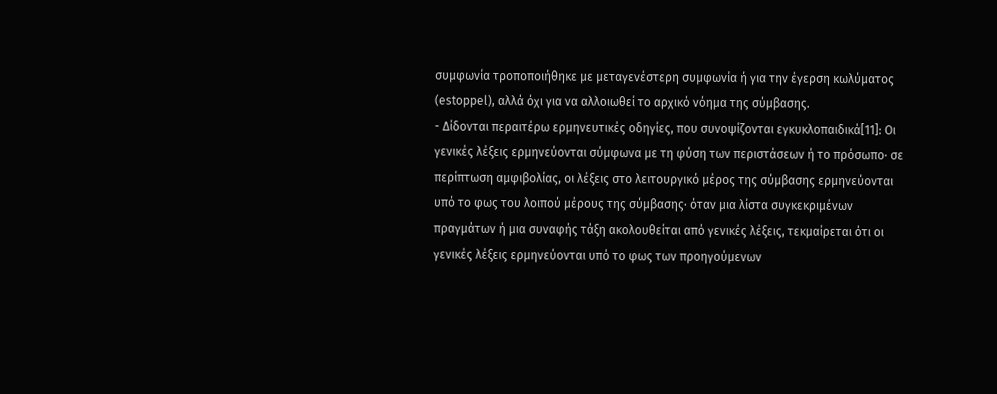συμφωνία τροποποιήθηκε με μεταγενέστερη συμφωνία ή για την έγερση κωλύματος (estoppel), αλλά όχι για να αλλοιωθεί το αρχικό νόημα της σύμβασης.
- Δίδονται περαιτέρω ερμηνευτικές οδηγίες, που συνοψίζονται εγκυκλοπαιδικά[11]: Οι γενικές λέξεις ερμηνεύονται σύμφωνα με τη φύση των περιστάσεων ή το πρόσωπο· σε περίπτωση αμφιβολίας, οι λέξεις στο λειτουργικό μέρος της σύμβασης ερμηνεύονται υπό το φως του λοιπού μέρους της σύμβασης· όταν μια λίστα συγκεκριμένων πραγμάτων ή μια συναφής τάξη ακολουθείται από γενικές λέξεις, τεκμαίρεται ότι οι γενικές λέξεις ερμηνεύονται υπό το φως των προηγούμενων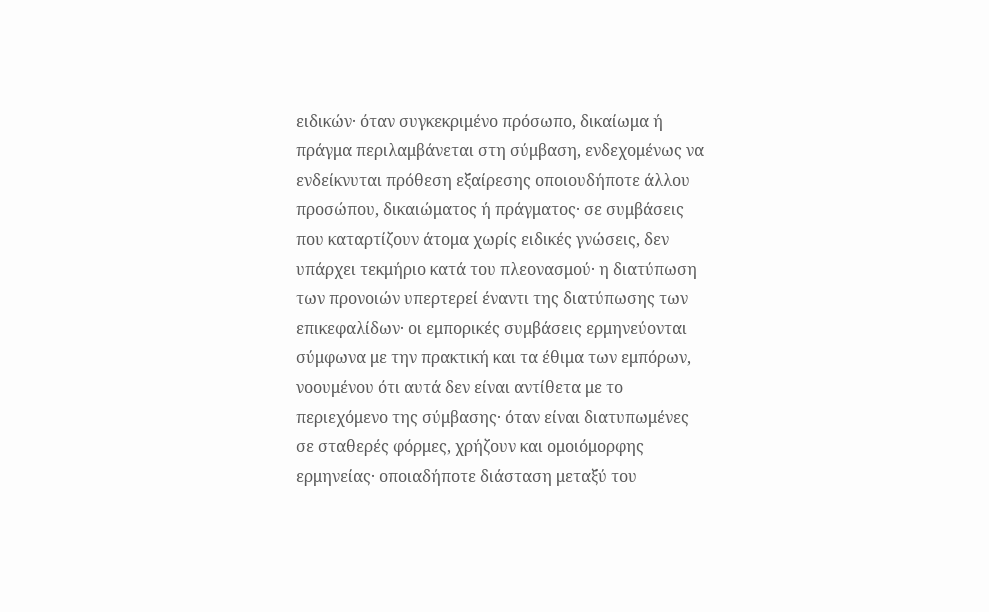ειδικών· όταν συγκεκριμένο πρόσωπο, δικαίωμα ή πράγμα περιλαμβάνεται στη σύμβαση, ενδεχομένως να ενδείκνυται πρόθεση εξαίρεσης οποιουδήποτε άλλου προσώπου, δικαιώματος ή πράγματος· σε συμβάσεις που καταρτίζουν άτομα χωρίς ειδικές γνώσεις, δεν υπάρχει τεκμήριο κατά του πλεονασμού· η διατύπωση των προνοιών υπερτερεί έναντι της διατύπωσης των επικεφαλίδων· οι εμπορικές συμβάσεις ερμηνεύονται σύμφωνα με την πρακτική και τα έθιμα των εμπόρων, νοουμένου ότι αυτά δεν είναι αντίθετα με το περιεχόμενο της σύμβασης· όταν είναι διατυπωμένες σε σταθερές φόρμες, χρήζουν και ομοιόμορφης ερμηνείας· οποιαδήποτε διάσταση μεταξύ του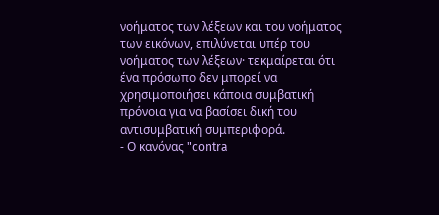νοήματος των λέξεων και του νοήματος των εικόνων, επιλύνεται υπέρ του νοήματος των λέξεων· τεκμαίρεται ότι ένα πρόσωπο δεν μπορεί να χρησιμοποιήσει κάποια συμβατική πρόνοια για να βασίσει δική του αντισυμβατική συμπεριφορά.
- Ο κανόνας "contra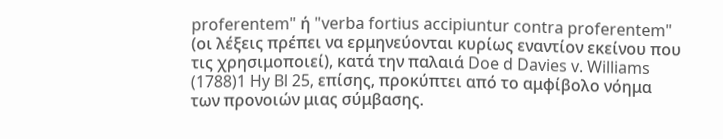proferentem" ή "verba fortius accipiuntur contra proferentem" (οι λέξεις πρέπει να ερμηνεύονται κυρίως εναντίον εκείνου που τις χρησιμοποιεί), κατά την παλαιά Doe d Davies v. Williams
(1788)1 Hy Bl 25, επίσης, προκύπτει από το αμφίβολο νόημα των προνοιών μιας σύμβασης.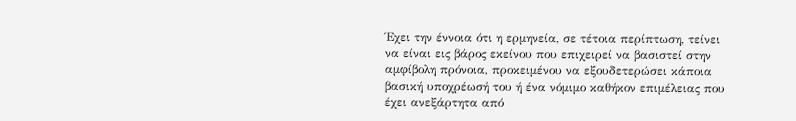Έχει την έννοια ότι η ερμηνεία, σε τέτοια περίπτωση, τείνει να είναι εις βάρος εκείνου που επιχειρεί να βασιστεί στην αμφίβολη πρόνοια, προκειμένου να εξουδετερώσει κάποια βασική υποχρέωσή του ή ένα νόμιμο καθήκον επιμέλειας που έχει ανεξάρτητα από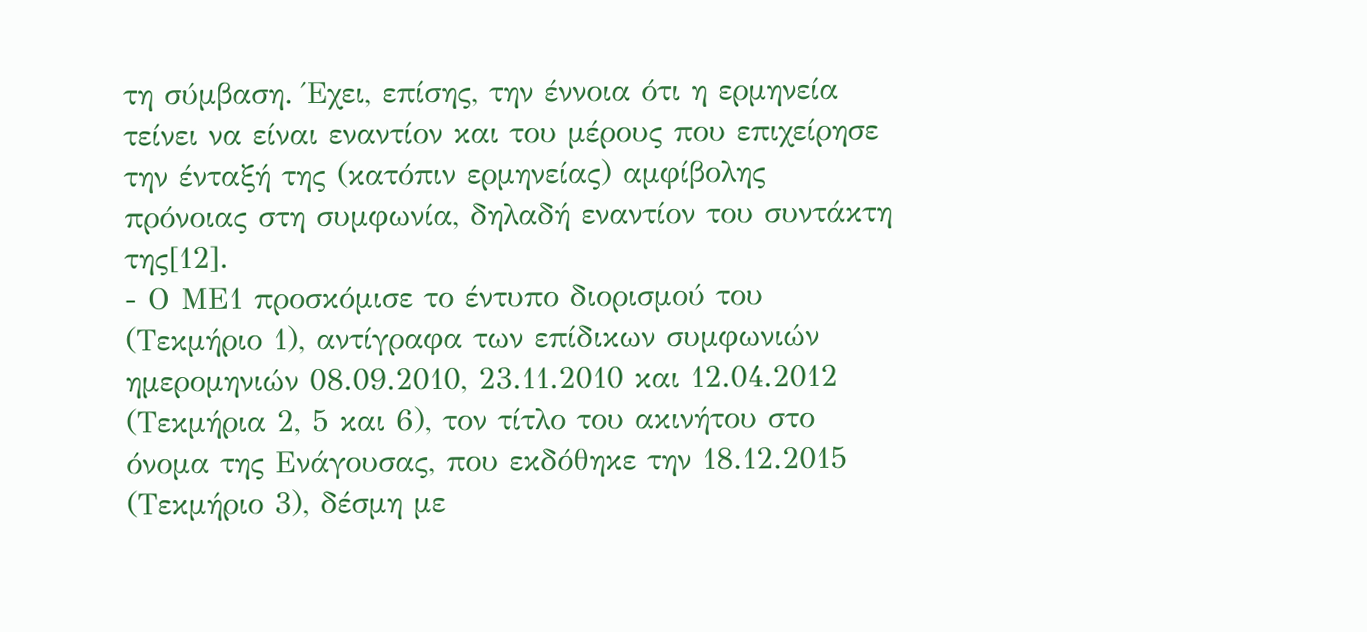τη σύμβαση. Έχει, επίσης, την έννοια ότι η ερμηνεία τείνει να είναι εναντίον και του μέρους που επιχείρησε την ένταξή της (κατόπιν ερμηνείας) αμφίβολης πρόνοιας στη συμφωνία, δηλαδή εναντίον του συντάκτη της[12].
- Ο ΜΕ1 προσκόμισε το έντυπο διορισμού του (Τεκμήριο 1), αντίγραφα των επίδικων συμφωνιών ημερομηνιών 08.09.2010, 23.11.2010 και 12.04.2012 (Τεκμήρια 2, 5 και 6), τον τίτλο του ακινήτου στο όνομα της Ενάγουσας, που εκδόθηκε την 18.12.2015 (Τεκμήριο 3), δέσμη με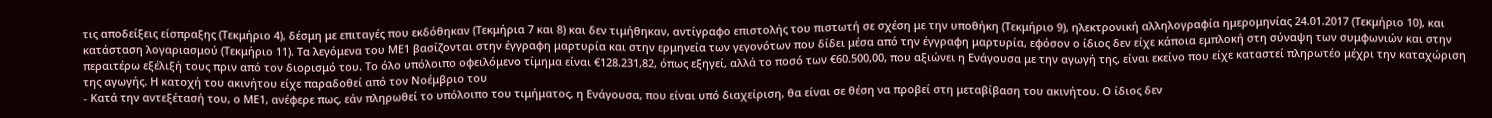τις αποδείξεις είσπραξης (Τεκμήριο 4), δέσμη με επιταγές που εκδόθηκαν (Τεκμήρια 7 και 8) και δεν τιμήθηκαν, αντίγραφο επιστολής του πιστωτή σε σχέση με την υποθήκη (Τεκμήριο 9), ηλεκτρονική αλληλογραφία ημερομηνίας 24.01.2017 (Τεκμήριο 10), και κατάσταση λογαριασμού (Τεκμήριο 11). Τα λεγόμενα του ΜΕ1 βασίζονται στην έγγραφη μαρτυρία και στην ερμηνεία των γεγονότων που δίδει μέσα από την έγγραφη μαρτυρία, εφόσον ο ίδιος δεν είχε κάποια εμπλοκή στη σύναψη των συμφωνιών και στην περαιτέρω εξέλιξή τους πριν από τον διορισμό του. Το όλο υπόλοιπο οφειλόμενο τίμημα είναι €128.231,82, όπως εξηγεί, αλλά το ποσό των €60.500,00, που αξιώνει η Ενάγουσα με την αγωγή της, είναι εκείνο που είχε καταστεί πληρωτέο μέχρι την καταχώριση της αγωγής. Η κατοχή του ακινήτου είχε παραδοθεί από τον Νοέμβριο του
- Κατά την αντεξέτασή του, ο ΜΕ1, ανέφερε πως, εάν πληρωθεί το υπόλοιπο του τιμήματος, η Ενάγουσα, που είναι υπό διαχείριση, θα είναι σε θέση να προβεί στη μεταβίβαση του ακινήτου. Ο ίδιος δεν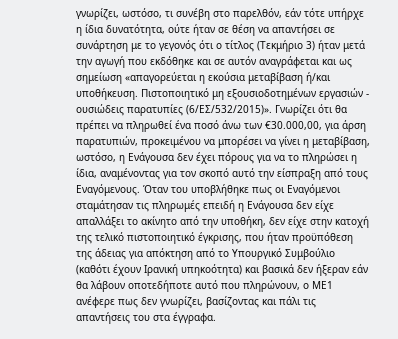γνωρίζει, ωστόσο, τι συνέβη στο παρελθόν, εάν τότε υπήρχε η ίδια δυνατότητα, ούτε ήταν σε θέση να απαντήσει σε συνάρτηση με το γεγονός ότι ο τίτλος (Τεκμήριο 3) ήταν μετά την αγωγή που εκδόθηκε και σε αυτόν αναγράφεται και ως σημείωση «απαγορεύεται η εκούσια μεταβίβαση ή/και υποθήκευση. Πιστοποιητικό μη εξουσιοδοτημένων εργασιών - ουσιώδεις παρατυπίες (6/ΕΣ/532/2015)». Γνωρίζει ότι θα πρέπει να πληρωθεί ένα ποσό άνω των €30.000,00, για άρση παρατυπιών, προκειμένου να μπορέσει να γίνει η μεταβίβαση, ωστόσο, η Ενάγουσα δεν έχει πόρους για να το πληρώσει η ίδια, αναμένοντας για τον σκοπό αυτό την είσπραξη από τους Εναγόμενους. Όταν του υποβλήθηκε πως οι Εναγόμενοι σταμάτησαν τις πληρωμές επειδή η Ενάγουσα δεν είχε απαλλάξει το ακίνητο από την υποθήκη, δεν είχε στην κατοχή της τελικό πιστοποιητικό έγκρισης, που ήταν προϋπόθεση της άδειας για απόκτηση από το Υπουργικό Συμβούλιο (καθότι έχουν Ιρανική υπηκοότητα) και βασικά δεν ήξεραν εάν θα λάβουν οποτεδήποτε αυτό που πληρώνουν, ο ΜΕ1 ανέφερε πως δεν γνωρίζει, βασίζοντας και πάλι τις απαντήσεις του στα έγγραφα.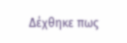Δέχθηκε πως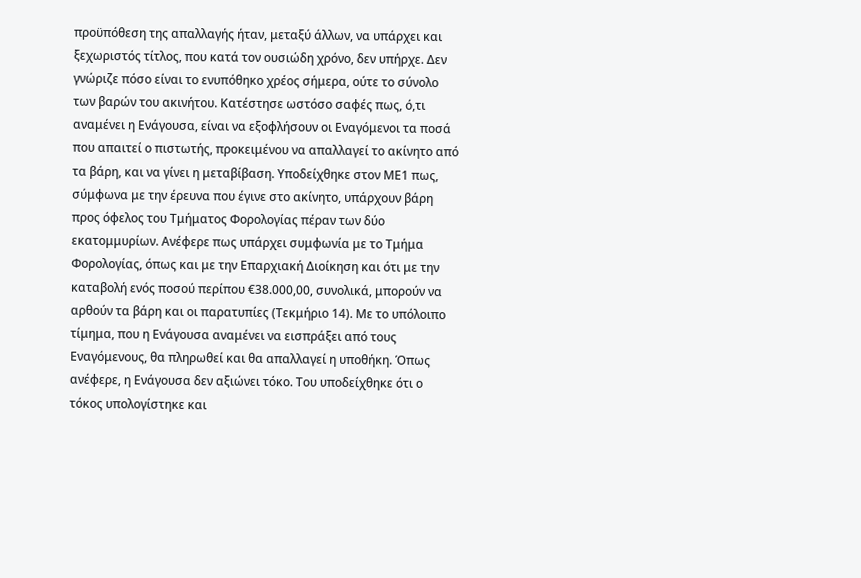προϋπόθεση της απαλλαγής ήταν, μεταξύ άλλων, να υπάρχει και ξεχωριστός τίτλος, που κατά τον ουσιώδη χρόνο, δεν υπήρχε. Δεν γνώριζε πόσο είναι το ενυπόθηκο χρέος σήμερα, ούτε το σύνολο των βαρών του ακινήτου. Κατέστησε ωστόσο σαφές πως, ό,τι αναμένει η Ενάγουσα, είναι να εξοφλήσουν οι Εναγόμενοι τα ποσά που απαιτεί ο πιστωτής, προκειμένου να απαλλαγεί το ακίνητο από τα βάρη, και να γίνει η μεταβίβαση. Υποδείχθηκε στον ΜΕ1 πως, σύμφωνα με την έρευνα που έγινε στο ακίνητο, υπάρχουν βάρη προς όφελος του Τμήματος Φορολογίας πέραν των δύο εκατομμυρίων. Ανέφερε πως υπάρχει συμφωνία με το Τμήμα Φορολογίας, όπως και με την Επαρχιακή Διοίκηση και ότι με την καταβολή ενός ποσού περίπου €38.000,00, συνολικά, μπορούν να αρθούν τα βάρη και οι παρατυπίες (Τεκμήριο 14). Με το υπόλοιπο τίμημα, που η Ενάγουσα αναμένει να εισπράξει από τους Εναγόμενους, θα πληρωθεί και θα απαλλαγεί η υποθήκη. Όπως ανέφερε, η Ενάγουσα δεν αξιώνει τόκο. Του υποδείχθηκε ότι ο τόκος υπολογίστηκε και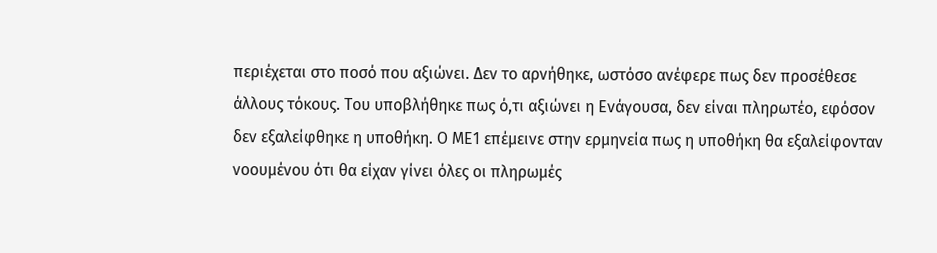περιέχεται στο ποσό που αξιώνει. Δεν το αρνήθηκε, ωστόσο ανέφερε πως δεν προσέθεσε άλλους τόκους. Του υποβλήθηκε πως ό,τι αξιώνει η Ενάγουσα, δεν είναι πληρωτέο, εφόσον δεν εξαλείφθηκε η υποθήκη. Ο ΜΕ1 επέμεινε στην ερμηνεία πως η υποθήκη θα εξαλείφονταν νοουμένου ότι θα είχαν γίνει όλες οι πληρωμές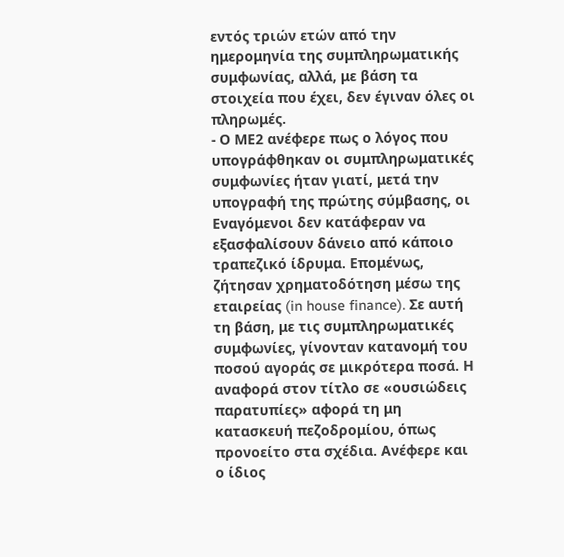εντός τριών ετών από την ημερομηνία της συμπληρωματικής συμφωνίας, αλλά, με βάση τα στοιχεία που έχει, δεν έγιναν όλες οι πληρωμές.
- Ο ΜΕ2 ανέφερε πως ο λόγος που υπογράφθηκαν οι συμπληρωματικές συμφωνίες ήταν γιατί, μετά την υπογραφή της πρώτης σύμβασης, οι Εναγόμενοι δεν κατάφεραν να εξασφαλίσουν δάνειο από κάποιο τραπεζικό ίδρυμα. Επομένως, ζήτησαν χρηματοδότηση μέσω της εταιρείας (in house finance). Σε αυτή τη βάση, με τις συμπληρωματικές συμφωνίες, γίνονταν κατανομή του ποσού αγοράς σε μικρότερα ποσά. Η αναφορά στον τίτλο σε «ουσιώδεις παρατυπίες» αφορά τη μη κατασκευή πεζοδρομίου, όπως προνοείτο στα σχέδια. Ανέφερε και ο ίδιος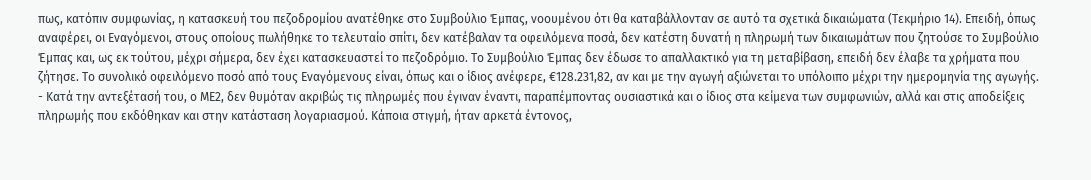πως, κατόπιν συμφωνίας, η κατασκευή του πεζοδρομίου ανατέθηκε στο Συμβούλιο Έμπας, νοουμένου ότι θα καταβάλλονταν σε αυτό τα σχετικά δικαιώματα (Τεκμήριο 14). Επειδή, όπως αναφέρει, οι Εναγόμενοι, στους οποίους πωλήθηκε το τελευταίο σπίτι, δεν κατέβαλαν τα οφειλόμενα ποσά, δεν κατέστη δυνατή η πληρωμή των δικαιωμάτων που ζητούσε το Συμβούλιο Έμπας και, ως εκ τούτου, μέχρι σήμερα, δεν έχει κατασκευαστεί το πεζοδρόμιο. Το Συμβούλιο Έμπας δεν έδωσε το απαλλακτικό για τη μεταβίβαση, επειδή δεν έλαβε τα χρήματα που ζήτησε. Το συνολικό οφειλόμενο ποσό από τους Εναγόμενους είναι, όπως και ο ίδιος ανέφερε, €128.231,82, αν και με την αγωγή αξιώνεται το υπόλοιπο μέχρι την ημερομηνία της αγωγής.
- Κατά την αντεξέτασή του, ο ΜΕ2, δεν θυμόταν ακριβώς τις πληρωμές που έγιναν έναντι, παραπέμποντας ουσιαστικά και ο ίδιος στα κείμενα των συμφωνιών, αλλά και στις αποδείξεις πληρωμής που εκδόθηκαν και στην κατάσταση λογαριασμού. Κάποια στιγμή, ήταν αρκετά έντονος,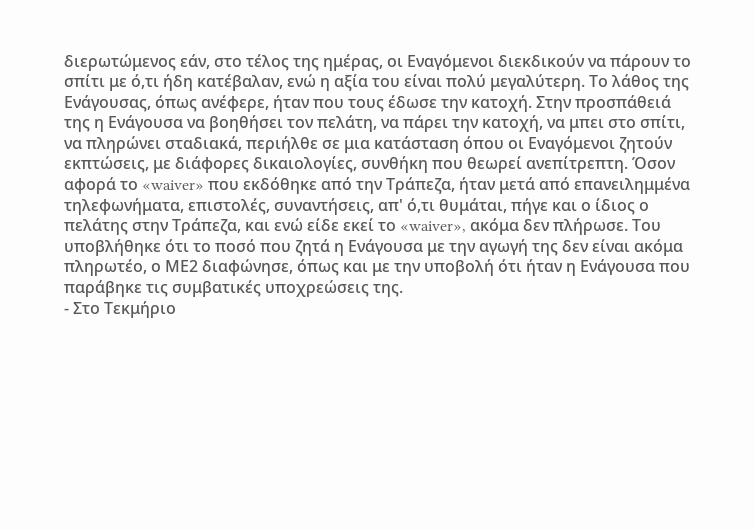διερωτώμενος εάν, στο τέλος της ημέρας, οι Εναγόμενοι διεκδικούν να πάρουν το σπίτι με ό,τι ήδη κατέβαλαν, ενώ η αξία του είναι πολύ μεγαλύτερη. Το λάθος της Ενάγουσας, όπως ανέφερε, ήταν που τους έδωσε την κατοχή. Στην προσπάθειά της η Ενάγουσα να βοηθήσει τον πελάτη, να πάρει την κατοχή, να μπει στο σπίτι, να πληρώνει σταδιακά, περιήλθε σε μια κατάσταση όπου οι Εναγόμενοι ζητούν εκπτώσεις, με διάφορες δικαιολογίες, συνθήκη που θεωρεί ανεπίτρεπτη. Όσον αφορά το «waiver» που εκδόθηκε από την Τράπεζα, ήταν μετά από επανειλημμένα τηλεφωνήματα, επιστολές, συναντήσεις, απ' ό,τι θυμάται, πήγε και ο ίδιος ο πελάτης στην Τράπεζα, και ενώ είδε εκεί το «waiver», ακόμα δεν πλήρωσε. Του υποβλήθηκε ότι το ποσό που ζητά η Ενάγουσα με την αγωγή της δεν είναι ακόμα πληρωτέο, ο ΜΕ2 διαφώνησε, όπως και με την υποβολή ότι ήταν η Ενάγουσα που παράβηκε τις συμβατικές υποχρεώσεις της.
- Στο Τεκμήριο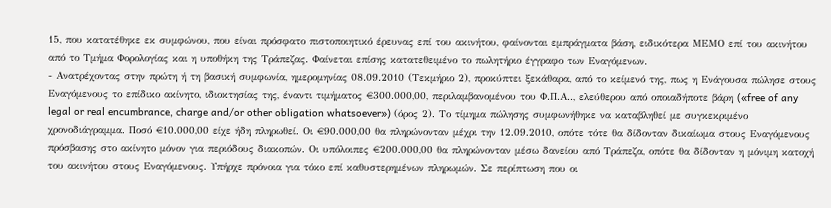15, που κατατέθηκε εκ συμφώνου, που είναι πρόσφατο πιστοποιητικό έρευνας επί του ακινήτου, φαίνονται εμπράγματα βάση, ειδικότερα ΜΕΜΟ επί του ακινήτου από το Τμήμα Φορολογίας και η υποθήκη της Τράπεζας. Φαίνεται επίσης κατατεθειμένο το πωλητήριο έγγραφο των Εναγόμενων.
- Ανατρέχοντας στην πρώτη ή τη βασική συμφωνία, ημερομηνίας 08.09.2010 (Τεκμήριο 2), προκύπτει ξεκάθαρα, από το κείμενό της, πως η Ενάγουσα πώλησε στους Εναγόμενους το επίδικο ακίνητο, ιδιοκτησίας της, έναντι τιμήματος €300.000,00, περιλαμβανομένου του Φ.Π.Α.., ελεύθερου από οποιαδήποτε βάρη («free of any legal or real encumbrance, charge and/or other obligation whatsoever») (όρος 2). Το τίμημα πώλησης συμφωνήθηκε να καταβληθεί με συγκεκριμένο χρονοδιάγραμμα. Ποσό €10.000,00 είχε ήδη πληρωθεί. Οι €90.000,00 θα πληρώνονταν μέχρι την 12.09.2010, οπότε τότε θα δίδονταν δικαίωμα στους Εναγόμενους πρόσβασης στο ακίνητο μόνον για περιόδους διακοπών. Οι υπόλοιπες €200.000,00 θα πληρώνονταν μέσω δανείου από Τράπεζα, οπότε θα δίδονταν η μόνιμη κατοχή του ακινήτου στους Εναγόμενους. Υπήρχε πρόνοια για τόκο επί καθυστερημένων πληρωμών. Σε περίπτωση που οι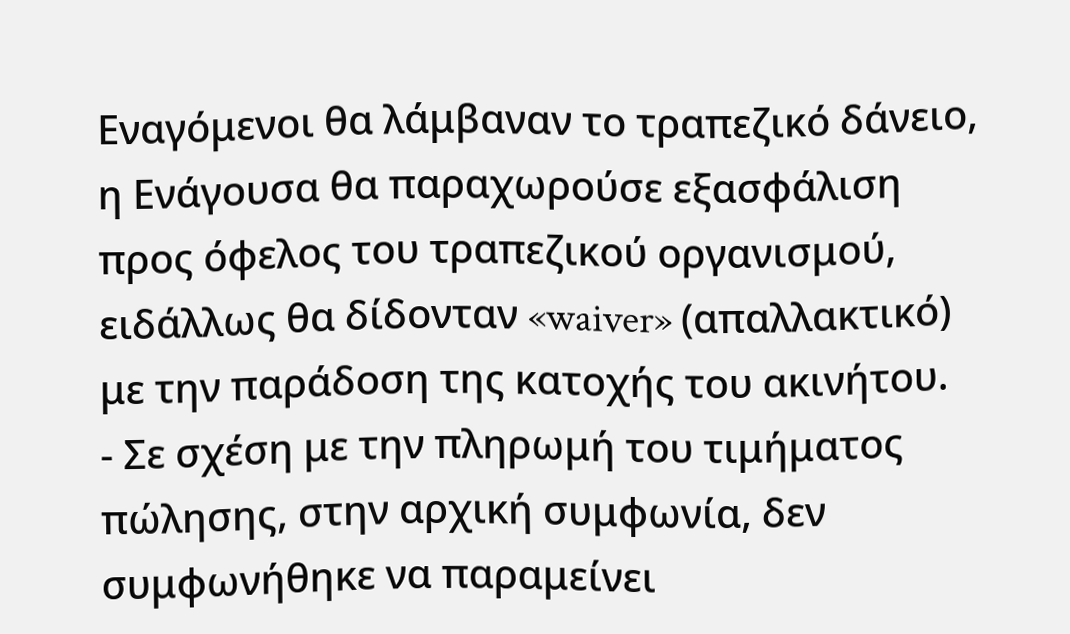Εναγόμενοι θα λάμβαναν το τραπεζικό δάνειο, η Ενάγουσα θα παραχωρούσε εξασφάλιση προς όφελος του τραπεζικού οργανισμού, ειδάλλως θα δίδονταν «waiver» (απαλλακτικό) με την παράδοση της κατοχής του ακινήτου.
- Σε σχέση με την πληρωμή του τιμήματος πώλησης, στην αρχική συμφωνία, δεν συμφωνήθηκε να παραμείνει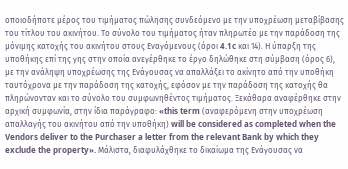οποιοδήποτε μέρος του τιμήματος πώλησης συνδεόμενο με την υποχρέωση μεταβίβασης του τίτλου του ακινήτου. Το σύνολο του τιμήματος ήταν πληρωτέο με την παράδοση της μόνιμης κατοχής του ακινήτου στους Εναγόμενους (όροι 4.1c και 14). Η ύπαρξη της υποθήκης επί της γης στην οποία ανεγέρθηκε το έργο δηλώθηκε στη σύμβαση (όρος 6), με την ανάληψη υποχρέωσης της Ενάγουσας να απαλλάξει το ακίνητο από την υποθήκη ταυτόχρονα με την παράδοση της κατοχής, εφόσον με την παράδοση της κατοχής θα πληρώνονταν και το σύνολο του συμφωνηθέντος τιμήματος. Ξεκάθαρα αναφέρθηκε στην αρχική συμφωνία, στην ίδια παράγραφο: «this term (αναφερόμενη στην υποχρέωση απαλλαγής του ακινήτου από την υποθήκη) will be considered as completed when the Vendors deliver to the Purchaser a letter from the relevant Bank by which they exclude the property». Μάλιστα, διαφυλάχθηκε το δικαίωμα της Ενάγουσας να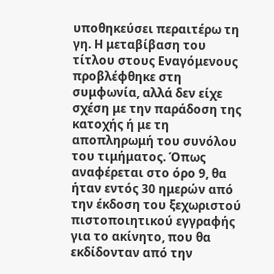υποθηκεύσει περαιτέρω τη γη. Η μεταβίβαση του τίτλου στους Εναγόμενους προβλέφθηκε στη συμφωνία, αλλά δεν είχε σχέση με την παράδοση της κατοχής ή με τη αποπληρωμή του συνόλου του τιμήματος. Όπως αναφέρεται στο όρο 9, θα ήταν εντός 30 ημερών από την έκδοση του ξεχωριστού πιστοποιητικού εγγραφής για το ακίνητο, που θα εκδίδονταν από την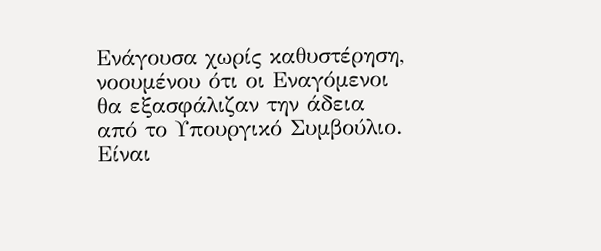Ενάγουσα χωρίς καθυστέρηση, νοουμένου ότι οι Εναγόμενοι θα εξασφάλιζαν την άδεια από το Υπουργικό Συμβούλιο. Είναι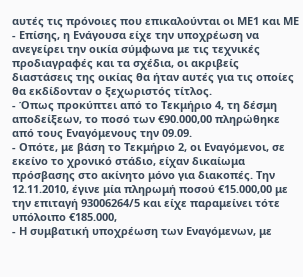αυτές τις πρόνοιες που επικαλούνται οι ΜΕ1 και ΜΕ
- Επίσης, η Ενάγουσα είχε την υποχρέωση να ανεγείρει την οικία σύμφωνα με τις τεχνικές προδιαγραφές και τα σχέδια, οι ακριβείς διαστάσεις της οικίας θα ήταν αυτές για τις οποίες θα εκδίδονταν ο ξεχωριστός τίτλος.
- Όπως προκύπτει από το Τεκμήριο 4, τη δέσμη αποδείξεων, το ποσό των €90.000,00 πληρώθηκε από τους Εναγόμενους την 09.09.
- Οπότε, με βάση το Τεκμήριο 2, οι Εναγόμενοι, σε εκείνο το χρονικό στάδιο, είχαν δικαίωμα πρόσβασης στο ακίνητο μόνο για διακοπές. Την 12.11.2010, έγινε μία πληρωμή ποσού €15.000,00 με την επιταγή 93006264/5 και είχε παραμείνει τότε υπόλοιπο €185.000,
- Η συμβατική υποχρέωση των Εναγόμενων, με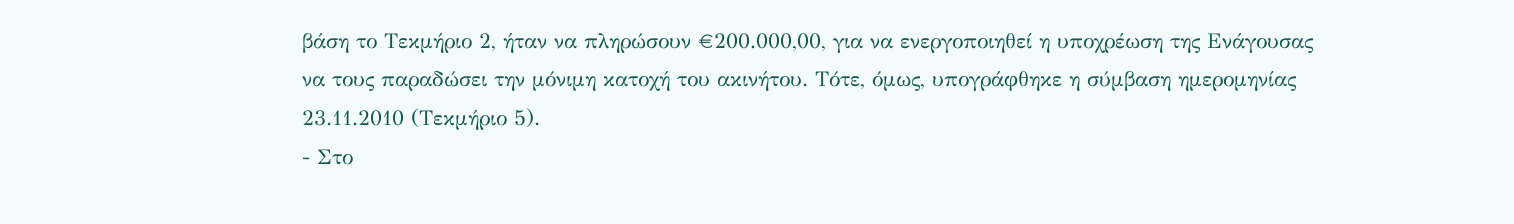βάση το Τεκμήριο 2, ήταν να πληρώσουν €200.000,00, για να ενεργοποιηθεί η υποχρέωση της Ενάγουσας να τους παραδώσει την μόνιμη κατοχή του ακινήτου. Τότε, όμως, υπογράφθηκε η σύμβαση ημερομηνίας 23.11.2010 (Τεκμήριο 5).
- Στο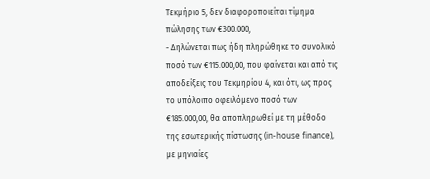Τεκμήριο 5, δεν διαφοροποιείται τίμημα πώλησης των €300.000,
- Δηλώνεται πως ήδη πληρώθηκε το συνολικό ποσό των €115.000,00, που φαίνεται και από τις αποδείξεις του Τεκμηρίου 4, και ότι, ως προς το υπόλοιπο οφειλόμενο ποσό των €185.000,00, θα αποπληρωθεί με τη μέθοδο της εσωτερικής πίστωσης (in-house finance), με μηνιαίες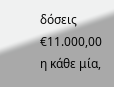δόσεις €11.000,00 η κάθε μία,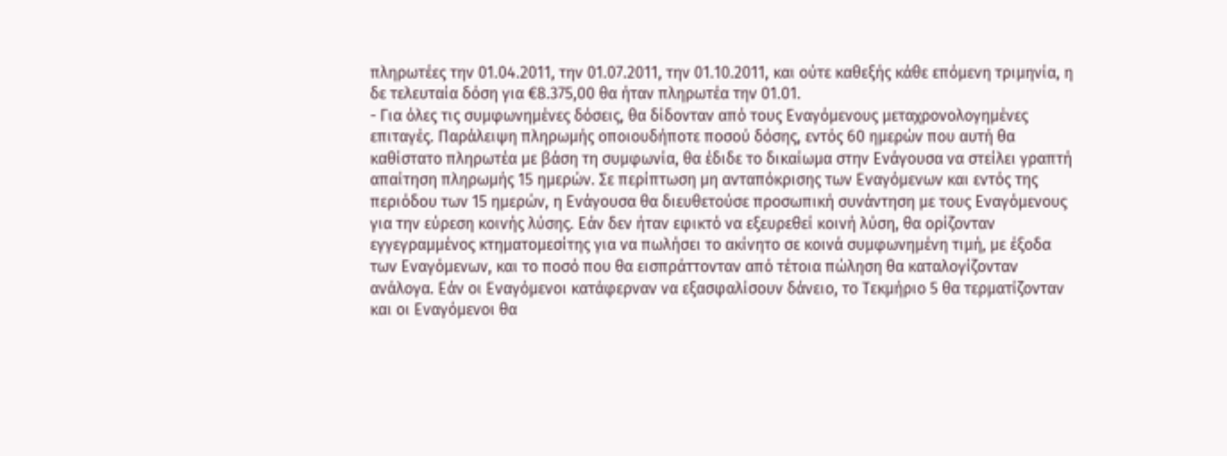πληρωτέες την 01.04.2011, την 01.07.2011, την 01.10.2011, και ούτε καθεξής κάθε επόμενη τριμηνία, η δε τελευταία δόση για €8.375,00 θα ήταν πληρωτέα την 01.01.
- Για όλες τις συμφωνημένες δόσεις, θα δίδονταν από τους Εναγόμενους μεταχρονολογημένες επιταγές. Παράλειψη πληρωμής οποιουδήποτε ποσού δόσης, εντός 60 ημερών που αυτή θα καθίστατο πληρωτέα με βάση τη συμφωνία, θα έδιδε το δικαίωμα στην Ενάγουσα να στείλει γραπτή απαίτηση πληρωμής 15 ημερών. Σε περίπτωση μη ανταπόκρισης των Εναγόμενων και εντός της περιόδου των 15 ημερών, η Ενάγουσα θα διευθετούσε προσωπική συνάντηση με τους Εναγόμενους για την εύρεση κοινής λύσης. Εάν δεν ήταν εφικτό να εξευρεθεί κοινή λύση, θα ορίζονταν εγγεγραμμένος κτηματομεσίτης για να πωλήσει το ακίνητο σε κοινά συμφωνημένη τιμή, με έξοδα των Εναγόμενων, και το ποσό που θα εισπράττονταν από τέτοια πώληση θα καταλογίζονταν ανάλογα. Εάν οι Εναγόμενοι κατάφερναν να εξασφαλίσουν δάνειο, το Τεκμήριο 5 θα τερματίζονταν και οι Εναγόμενοι θα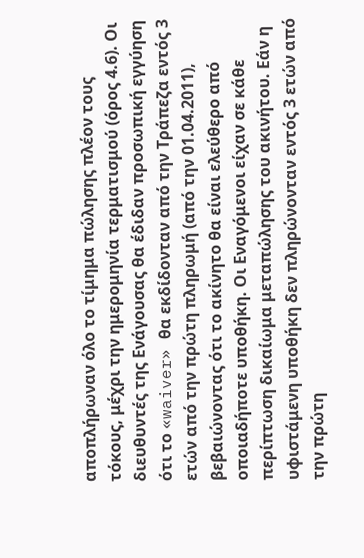αποπλήρωναν όλο το τίμημα πώλησης πλέον τους τόκους, μέχρι την ημερομηνία τερματισμού (όρος 4.6). Οι διευθυντές της Ενάγουσας θα έδιδαν προσωπική εγγύηση ότι το «waiver» θα εκδίδονταν από την Τράπεζα εντός 3 ετών από την πρώτη πληρωμή (από την 01.04.2011), βεβαιώνοντας ότι το ακίνητο θα είναι ελεύθερο από οποιαδήποτε υποθήκη. Οι Εναγόμενοι είχαν σε κάθε περίπτωση δικαίωμα μεταπώλησης του ακινήτου. Εάν η υφιστάμενη υποθήκη δεν πληρώνονταν εντός 3 ετών από την πρώτη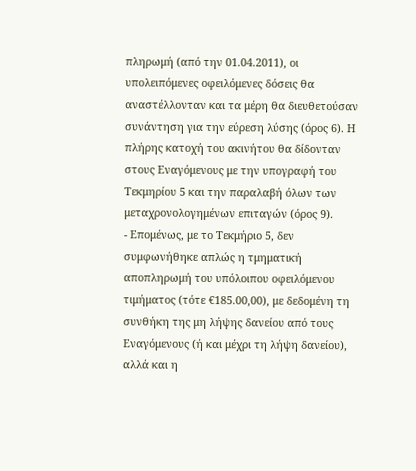πληρωμή (από την 01.04.2011), οι υπολειπόμενες οφειλόμενες δόσεις θα αναστέλλονταν και τα μέρη θα διευθετούσαν συνάντηση για την εύρεση λύσης (όρος 6). Η πλήρης κατοχή του ακινήτου θα δίδονταν στους Εναγόμενους με την υπογραφή του Τεκμηρίου 5 και την παραλαβή όλων των μεταχρονολογημένων επιταγών (όρος 9).
- Επομένως, με το Τεκμήριο 5, δεν συμφωνήθηκε απλώς η τμηματική αποπληρωμή του υπόλοιπου οφειλόμενου τιμήματος (τότε €185.00,00), με δεδομένη τη συνθήκη της μη λήψης δανείου από τους Εναγόμενους (ή και μέχρι τη λήψη δανείου), αλλά και η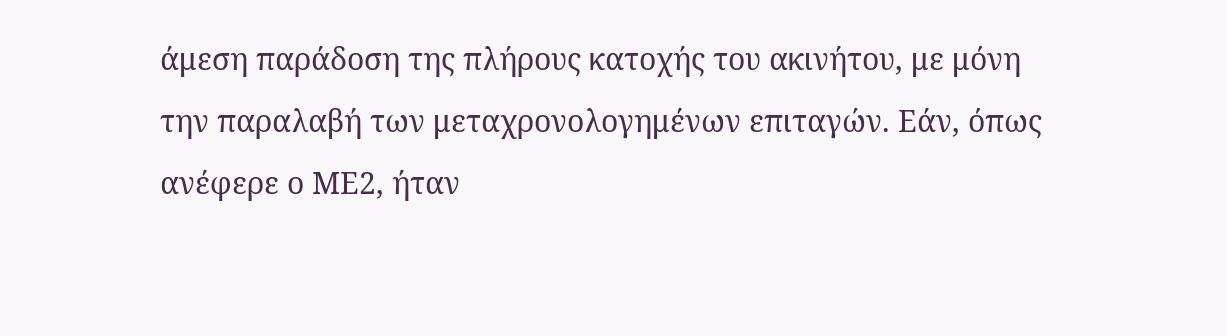άμεση παράδοση της πλήρους κατοχής του ακινήτου, με μόνη την παραλαβή των μεταχρονολογημένων επιταγών. Εάν, όπως ανέφερε ο ΜΕ2, ήταν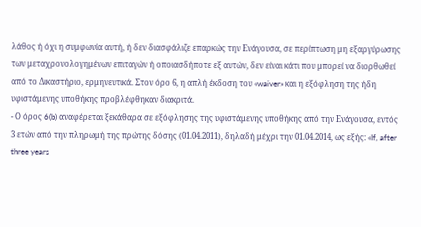λάθος ή όχι η συμφωνία αυτή, ή δεν διασφάλιζε επαρκώς την Ενάγουσα, σε περίπτωση μη εξαργύρωσης των μεταχρονολογημένων επιταγών ή οποιασδήποτε εξ αυτών, δεν είναι κάτι που μπορεί να διορθωθεί από το Δικαστήριο, ερμηνευτικά. Στον όρο 6, η απλή έκδοση του «waiver» και η εξόφληση της ήδη υφιστάμενης υποθήκης προβλέφθηκαν διακριτά.
- Ο όρος 6(b) αναφέρεται ξεκάθαρα σε εξόφλησης της υφιστάμενης υποθήκης από την Ενάγουσα, εντός 3 ετών από την πληρωμή της πρώτης δόσης (01.04.2011), δηλαδή μέχρι την 01.04.2014, ως εξής: «If, after three years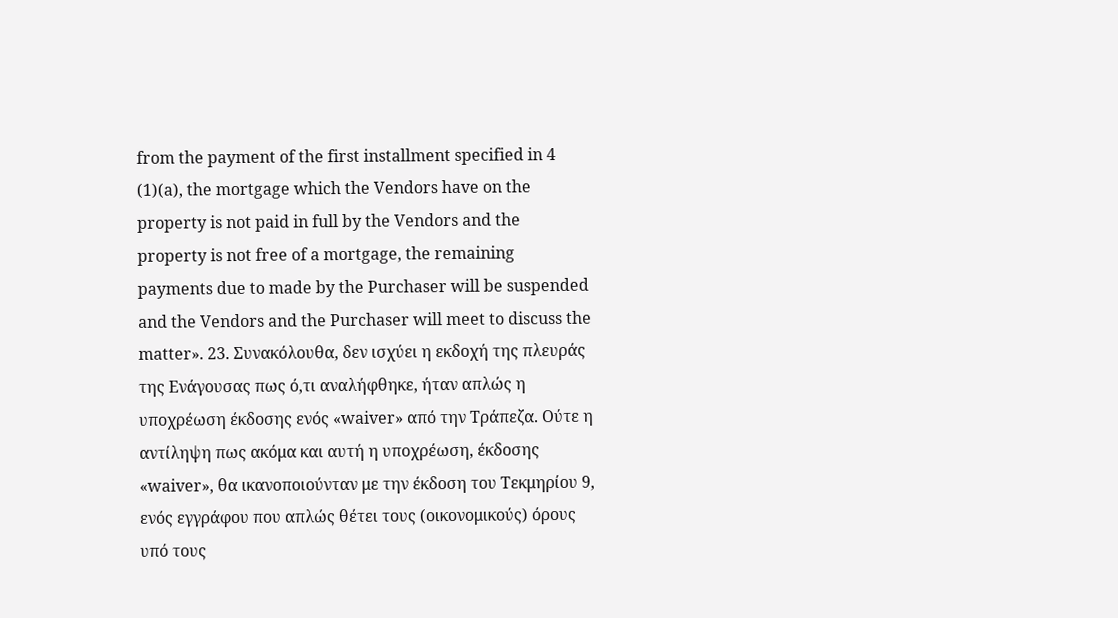from the payment of the first installment specified in 4
(1)(a), the mortgage which the Vendors have on the property is not paid in full by the Vendors and the property is not free of a mortgage, the remaining payments due to made by the Purchaser will be suspended and the Vendors and the Purchaser will meet to discuss the matter». 23. Συνακόλουθα, δεν ισχύει η εκδοχή της πλευράς της Ενάγουσας πως ό,τι αναλήφθηκε, ήταν απλώς η υποχρέωση έκδοσης ενός «waiver» από την Τράπεζα. Ούτε η αντίληψη πως ακόμα και αυτή η υποχρέωση, έκδοσης «waiver», θα ικανοποιούνταν με την έκδοση του Τεκμηρίου 9, ενός εγγράφου που απλώς θέτει τους (οικονομικούς) όρους υπό τους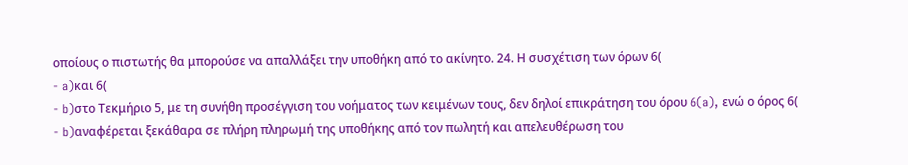οποίους ο πιστωτής θα μπορούσε να απαλλάξει την υποθήκη από το ακίνητο. 24. Η συσχέτιση των όρων 6(
- a)και 6(
- b)στο Τεκμήριο 5, με τη συνήθη προσέγγιση του νοήματος των κειμένων τους, δεν δηλοί επικράτηση του όρου 6(a), ενώ ο όρος 6(
- b)αναφέρεται ξεκάθαρα σε πλήρη πληρωμή της υποθήκης από τον πωλητή και απελευθέρωση του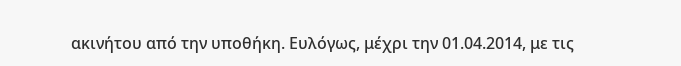ακινήτου από την υποθήκη. Ευλόγως, μέχρι την 01.04.2014, με τις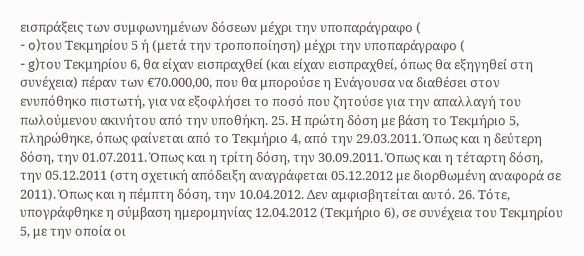εισπράξεις των συμφωνημένων δόσεων μέχρι την υποπαράγραφο (
- o)του Τεκμηρίου 5 ή (μετά την τροποποίηση) μέχρι την υποπαράγραφο (
- g)του Τεκμηρίου 6, θα είχαν εισπραχθεί (και είχαν εισπραχθεί, όπως θα εξηγηθεί στη συνέχεια) πέραν των €70.000,00, που θα μπορούσε η Ενάγουσα να διαθέσει στον ενυπόθηκο πιστωτή, για να εξοφλήσει το ποσό που ζητούσε για την απαλλαγή του πωλούμενου ακινήτου από την υποθήκη. 25. Η πρώτη δόση με βάση το Τεκμήριο 5, πληρώθηκε, όπως φαίνεται από το Τεκμήριο 4, από την 29.03.2011. Όπως και η δεύτερη δόση, την 01.07.2011. Όπως και η τρίτη δόση, την 30.09.2011. Όπως και η τέταρτη δόση, την 05.12.2011 (στη σχετική απόδειξη αναγράφεται 05.12.2012 με διορθωμένη αναφορά σε 2011). Όπως και η πέμπτη δόση, την 10.04.2012. Δεν αμφισβητείται αυτό. 26. Τότε, υπογράφθηκε η σύμβαση ημερομηνίας 12.04.2012 (Τεκμήριο 6), σε συνέχεια του Τεκμηρίου 5, με την οποία οι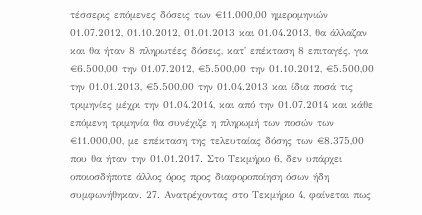τέσσερις επόμενες δόσεις των €11.000,00 ημερομηνιών 01.07.2012, 01.10.2012, 01.01.2013 και 01.04.2013, θα άλλαζαν και θα ήταν 8 πληρωτέες δόσεις, κατ' επέκταση 8 επιταγές, για €6.500,00 την 01.07.2012, €5.500,00 την 01.10.2012, €5.500,00 την 01.01.2013, €5.500,00 την 01.04.2013 και ίδια ποσά τις τριμηνίες μέχρι την 01.04.2014, και από την 01.07.2014 και κάθε επόμενη τριμηνία θα συνέχιζε η πληρωμή των ποσών των €11.000,00, με επέκταση της τελευταίας δόσης των €8.375,00 που θα ήταν την 01.01.2017. Στο Τεκμήριο 6, δεν υπάρχει οποιοσδήποτε άλλος όρος προς διαφοροποίηση όσων ήδη συμφωνήθηκαν. 27. Ανατρέχοντας στο Τεκμήριο 4, φαίνεται πως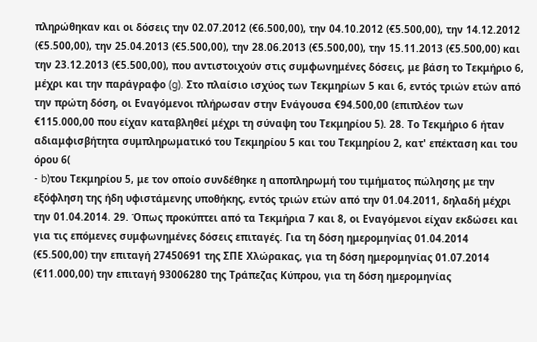πληρώθηκαν και οι δόσεις την 02.07.2012 (€6.500,00), την 04.10.2012 (€5.500,00), την 14.12.2012 (€5.500,00), την 25.04.2013 (€5.500,00), την 28.06.2013 (€5.500,00), την 15.11.2013 (€5.500,00) και την 23.12.2013 (€5.500,00), που αντιστοιχούν στις συμφωνημένες δόσεις, με βάση το Τεκμήριο 6, μέχρι και την παράγραφο (g). Στο πλαίσιο ισχύος των Τεκμηρίων 5 και 6, εντός τριών ετών από την πρώτη δόση, οι Εναγόμενοι πλήρωσαν στην Ενάγουσα €94.500,00 (επιπλέον των €115.000,00 που είχαν καταβληθεί μέχρι τη σύναψη του Τεκμηρίου 5). 28. Το Τεκμήριο 6 ήταν αδιαμφισβήτητα συμπληρωματικό του Τεκμηρίου 5 και του Τεκμηρίου 2, κατ' επέκταση και του όρου 6(
- b)του Τεκμηρίου 5, με τον οποίο συνδέθηκε η αποπληρωμή του τιμήματος πώλησης με την εξόφληση της ήδη υφιστάμενης υποθήκης, εντός τριών ετών από την 01.04.2011, δηλαδή μέχρι την 01.04.2014. 29. Όπως προκύπτει από τα Τεκμήρια 7 και 8, οι Εναγόμενοι είχαν εκδώσει και για τις επόμενες συμφωνημένες δόσεις επιταγές. Για τη δόση ημερομηνίας 01.04.2014 (€5.500,00) την επιταγή 27450691 της ΣΠΕ Χλώρακας, για τη δόση ημερομηνίας 01.07.2014 (€11.000,00) την επιταγή 93006280 της Τράπεζας Κύπρου, για τη δόση ημερομηνίας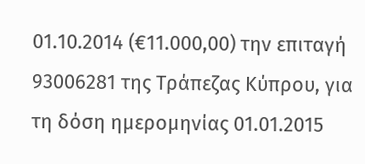01.10.2014 (€11.000,00) την επιταγή 93006281 της Τράπεζας Κύπρου, για τη δόση ημερομηνίας 01.01.2015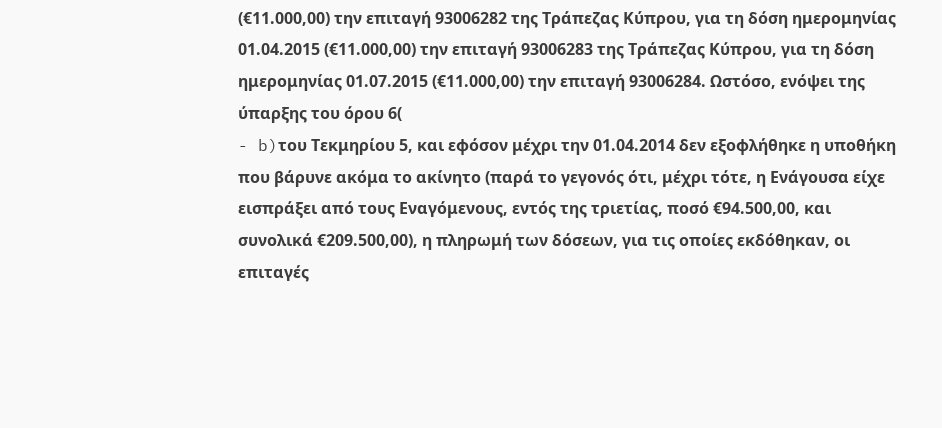(€11.000,00) την επιταγή 93006282 της Τράπεζας Κύπρου, για τη δόση ημερομηνίας 01.04.2015 (€11.000,00) την επιταγή 93006283 της Τράπεζας Κύπρου, για τη δόση ημερομηνίας 01.07.2015 (€11.000,00) την επιταγή 93006284. Ωστόσο, ενόψει της ύπαρξης του όρου 6(
- b)του Τεκμηρίου 5, και εφόσον μέχρι την 01.04.2014 δεν εξοφλήθηκε η υποθήκη που βάρυνε ακόμα το ακίνητο (παρά το γεγονός ότι, μέχρι τότε, η Ενάγουσα είχε εισπράξει από τους Εναγόμενους, εντός της τριετίας, ποσό €94.500,00, και συνολικά €209.500,00), η πληρωμή των δόσεων, για τις οποίες εκδόθηκαν, οι επιταγές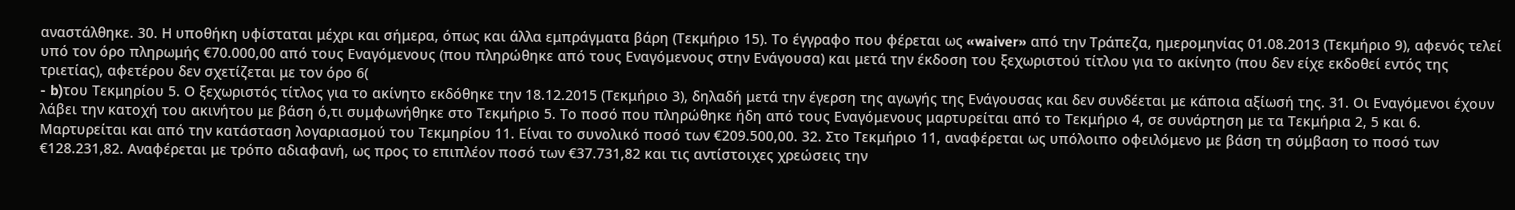αναστάλθηκε. 30. Η υποθήκη υφίσταται μέχρι και σήμερα, όπως και άλλα εμπράγματα βάρη (Τεκμήριο 15). Το έγγραφο που φέρεται ως «waiver» από την Τράπεζα, ημερομηνίας 01.08.2013 (Τεκμήριο 9), αφενός τελεί υπό τον όρο πληρωμής €70.000,00 από τους Εναγόμενους (που πληρώθηκε από τους Εναγόμενους στην Ενάγουσα) και μετά την έκδοση του ξεχωριστού τίτλου για το ακίνητο (που δεν είχε εκδοθεί εντός της τριετίας), αφετέρου δεν σχετίζεται με τον όρο 6(
- b)του Τεκμηρίου 5. Ο ξεχωριστός τίτλος για το ακίνητο εκδόθηκε την 18.12.2015 (Τεκμήριο 3), δηλαδή μετά την έγερση της αγωγής της Ενάγουσας και δεν συνδέεται με κάποια αξίωσή της. 31. Οι Εναγόμενοι έχουν λάβει την κατοχή του ακινήτου με βάση ό,τι συμφωνήθηκε στο Τεκμήριο 5. Το ποσό που πληρώθηκε ήδη από τους Εναγόμενους μαρτυρείται από το Τεκμήριο 4, σε συνάρτηση με τα Τεκμήρια 2, 5 και 6. Μαρτυρείται και από την κατάσταση λογαριασμού του Τεκμηρίου 11. Είναι το συνολικό ποσό των €209.500,00. 32. Στο Τεκμήριο 11, αναφέρεται ως υπόλοιπο οφειλόμενο με βάση τη σύμβαση το ποσό των €128.231,82. Αναφέρεται με τρόπο αδιαφανή, ως προς το επιπλέον ποσό των €37.731,82 και τις αντίστοιχες χρεώσεις την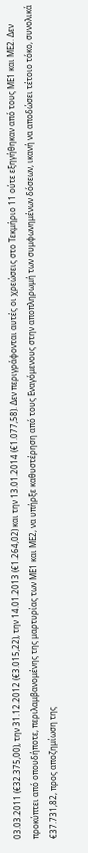03.03.2011 (€32.375,00), την 31.12.2012 (€3.015,22), την 14.01.2013 (€1.264,02) και την 13.01.2014 (€1.077,58). Δεν περιγράφονται αυτές οι χρεώσεις στο Τεκμήριο 11 ούτε εξηγήθηκαν από τους ΜΕ1 και ΜΕ2. Δεν προκύπτει από οπουδήποτε, περιλαμβανομένης της μαρτυρίας των ΜΕ1 και ΜΕ2, να υπήρξε καθυστέρηση από τους Εναγόμενους στην αποπληρωμή των συμφωνημένων δόσεων, ικανή να αποδώσει τέτοιο τόκο, συνολικά €37.731,82, προς αποζημίωση της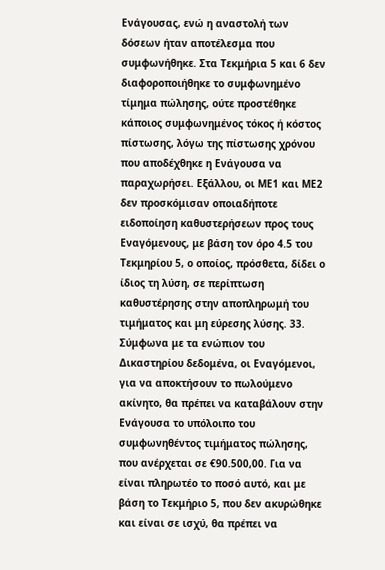Ενάγουσας, ενώ η αναστολή των δόσεων ήταν αποτέλεσμα που συμφωνήθηκε. Στα Τεκμήρια 5 και 6 δεν διαφοροποιήθηκε το συμφωνημένο τίμημα πώλησης, ούτε προστέθηκε κάποιος συμφωνημένος τόκος ή κόστος πίστωσης, λόγω της πίστωσης χρόνου που αποδέχθηκε η Ενάγουσα να παραχωρήσει. Εξάλλου, οι ΜΕ1 και ΜΕ2 δεν προσκόμισαν οποιαδήποτε ειδοποίηση καθυστερήσεων προς τους Εναγόμενους, με βάση τον όρο 4.5 του Τεκμηρίου 5, ο οποίος, πρόσθετα, δίδει ο ίδιος τη λύση, σε περίπτωση καθυστέρησης στην αποπληρωμή του τιμήματος και μη εύρεσης λύσης. 33. Σύμφωνα με τα ενώπιον του Δικαστηρίου δεδομένα, οι Εναγόμενοι, για να αποκτήσουν το πωλούμενο ακίνητο, θα πρέπει να καταβάλουν στην Ενάγουσα το υπόλοιπο του συμφωνηθέντος τιμήματος πώλησης, που ανέρχεται σε €90.500,00. Για να είναι πληρωτέο το ποσό αυτό, και με βάση το Τεκμήριο 5, που δεν ακυρώθηκε και είναι σε ισχύ, θα πρέπει να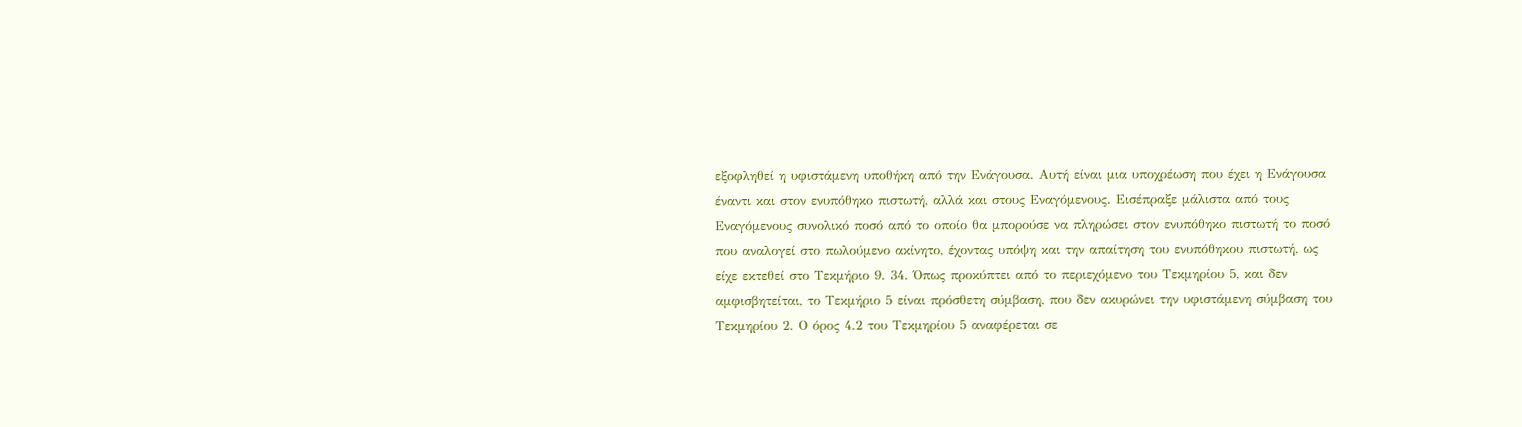εξοφληθεί η υφιστάμενη υποθήκη από την Ενάγουσα. Αυτή είναι μια υποχρέωση που έχει η Ενάγουσα έναντι και στον ενυπόθηκο πιστωτή, αλλά και στους Εναγόμενους. Εισέπραξε μάλιστα από τους Εναγόμενους συνολικό ποσό από το οποίο θα μπορούσε να πληρώσει στον ενυπόθηκο πιστωτή το ποσό που αναλογεί στο πωλούμενο ακίνητο, έχοντας υπόψη και την απαίτηση του ενυπόθηκου πιστωτή, ως είχε εκτεθεί στο Τεκμήριο 9. 34. Όπως προκύπτει από το περιεχόμενο του Τεκμηρίου 5, και δεν αμφισβητείται, το Τεκμήριο 5 είναι πρόσθετη σύμβαση, που δεν ακυρώνει την υφιστάμενη σύμβαση του Τεκμηρίου 2. Ο όρος 4.2 του Τεκμηρίου 5 αναφέρεται σε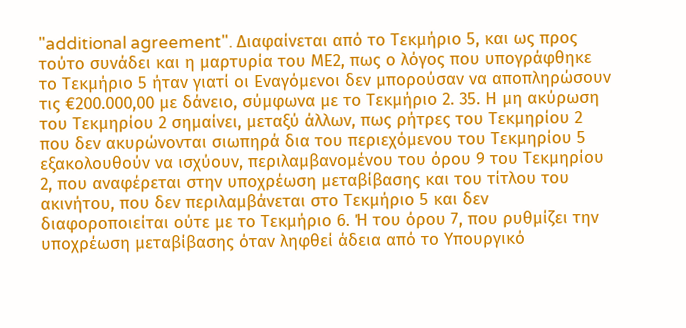"additional agreement". Διαφαίνεται από το Τεκμήριο 5, και ως προς τούτο συνάδει και η μαρτυρία του ΜΕ2, πως ο λόγος που υπογράφθηκε το Τεκμήριο 5 ήταν γιατί οι Εναγόμενοι δεν μπορούσαν να αποπληρώσουν τις €200.000,00 με δάνειο, σύμφωνα με το Τεκμήριο 2. 35. Η μη ακύρωση του Τεκμηρίου 2 σημαίνει, μεταξύ άλλων, πως ρήτρες του Τεκμηρίου 2 που δεν ακυρώνονται σιωπηρά δια του περιεχόμενου του Τεκμηρίου 5 εξακολουθούν να ισχύουν, περιλαμβανομένου του όρου 9 του Τεκμηρίου 2, που αναφέρεται στην υποχρέωση μεταβίβασης και του τίτλου του ακινήτου, που δεν περιλαμβάνεται στο Τεκμήριο 5 και δεν διαφοροποιείται ούτε με το Τεκμήριο 6. Ή του όρου 7, που ρυθμίζει την υποχρέωση μεταβίβασης όταν ληφθεί άδεια από το Υπουργικό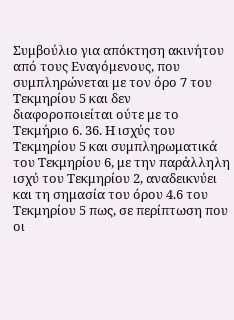Συμβούλιο για απόκτηση ακινήτου από τους Εναγόμενους, που συμπληρώνεται με τον όρο 7 του Τεκμηρίου 5 και δεν διαφοροποιείται ούτε με το Τεκμήριο 6. 36. Η ισχύς του Τεκμηρίου 5 και συμπληρωματικά του Τεκμηρίου 6, με την παράλληλη ισχύ του Τεκμηρίου 2, αναδεικνύει και τη σημασία του όρου 4.6 του Τεκμηρίου 5 πως, σε περίπτωση που οι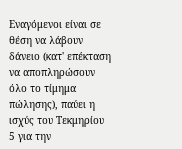Εναγόμενοι είναι σε θέση να λάβουν δάνειο (κατ' επέκταση να αποπληρώσουν όλο το τίμημα πώλησης), παύει η ισχύς του Τεκμηρίου 5 για την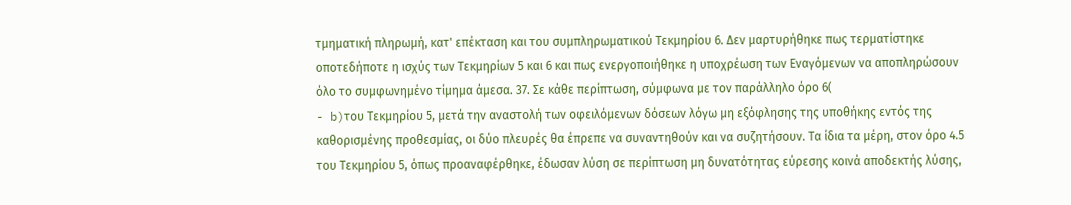τμηματική πληρωμή, κατ' επέκταση και του συμπληρωματικού Τεκμηρίου 6. Δεν μαρτυρήθηκε πως τερματίστηκε οποτεδήποτε η ισχύς των Τεκμηρίων 5 και 6 και πως ενεργοποιήθηκε η υποχρέωση των Εναγόμενων να αποπληρώσουν όλο το συμφωνημένο τίμημα άμεσα. 37. Σε κάθε περίπτωση, σύμφωνα με τον παράλληλο όρο 6(
- b)του Τεκμηρίου 5, μετά την αναστολή των οφειλόμενων δόσεων λόγω μη εξόφλησης της υποθήκης εντός της καθορισμένης προθεσμίας, οι δύο πλευρές θα έπρεπε να συναντηθούν και να συζητήσουν. Τα ίδια τα μέρη, στον όρο 4.5 του Τεκμηρίου 5, όπως προαναφέρθηκε, έδωσαν λύση σε περίπτωση μη δυνατότητας εύρεσης κοινά αποδεκτής λύσης,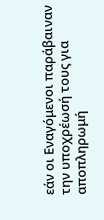εάν οι Εναγόμενοι παράβαιναν την υποχρέωσή τους για αποπληρωμή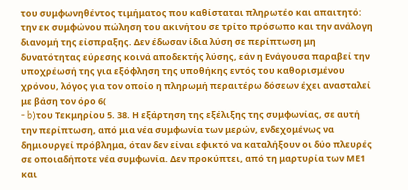του συμφωνηθέντος τιμήματος που καθίσταται πληρωτέο και απαιτητό: την εκ συμφώνου πώληση του ακινήτου σε τρίτο πρόσωπο και την ανάλογη διανομή της είσπραξης. Δεν έδωσαν ίδια λύση σε περίπτωση μη δυνατότητας εύρεσης κοινά αποδεκτής λύσης, εάν η Ενάγουσα παραβεί την υποχρέωσή της για εξόφληση της υποθήκης εντός του καθορισμένου χρόνου, λόγος για τον οποίο η πληρωμή περαιτέρω δόσεων έχει ανασταλεί με βάση τον όρο 6(
- b)του Τεκμηρίου 5. 38. Η εξάρτηση της εξέλιξης της συμφωνίας, σε αυτή την περίπτωση, από μια νέα συμφωνία των μερών, ενδεχομένως να δημιουργεί πρόβλημα, όταν δεν είναι εφικτό να καταλήξουν οι δύο πλευρές σε οποιαδήποτε νέα συμφωνία. Δεν προκύπτει, από τη μαρτυρία των ΜΕ1 και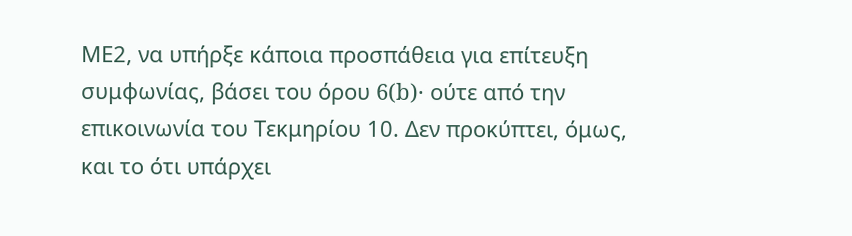ΜΕ2, να υπήρξε κάποια προσπάθεια για επίτευξη συμφωνίας, βάσει του όρου 6(b)· ούτε από την επικοινωνία του Τεκμηρίου 10. Δεν προκύπτει, όμως, και το ότι υπάρχει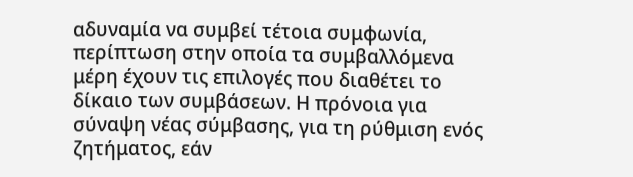αδυναμία να συμβεί τέτοια συμφωνία, περίπτωση στην οποία τα συμβαλλόμενα μέρη έχουν τις επιλογές που διαθέτει το δίκαιο των συμβάσεων. Η πρόνοια για σύναψη νέας σύμβασης, για τη ρύθμιση ενός ζητήματος, εάν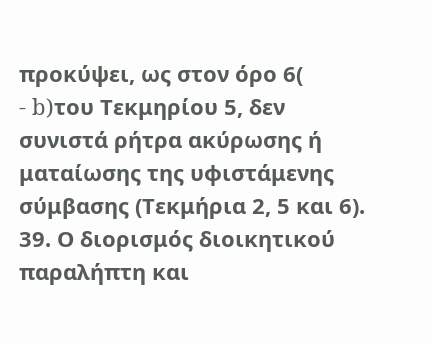προκύψει, ως στον όρο 6(
- b)του Τεκμηρίου 5, δεν συνιστά ρήτρα ακύρωσης ή ματαίωσης της υφιστάμενης σύμβασης (Τεκμήρια 2, 5 και 6). 39. Ο διορισμός διοικητικού παραλήπτη και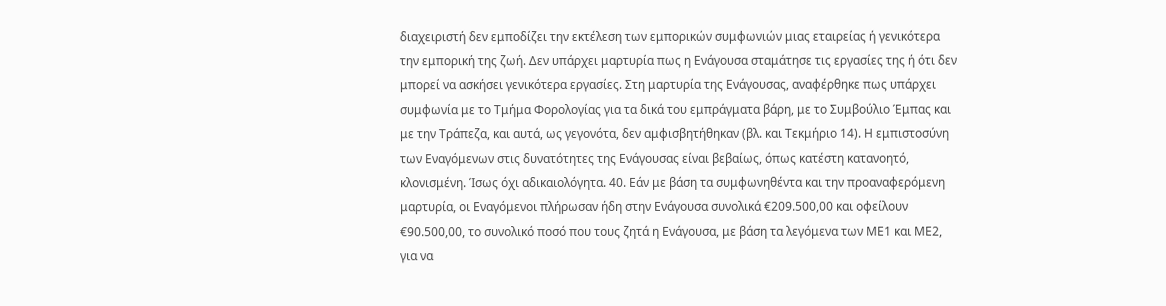διαχειριστή δεν εμποδίζει την εκτέλεση των εμπορικών συμφωνιών μιας εταιρείας ή γενικότερα την εμπορική της ζωή. Δεν υπάρχει μαρτυρία πως η Ενάγουσα σταμάτησε τις εργασίες της ή ότι δεν μπορεί να ασκήσει γενικότερα εργασίες. Στη μαρτυρία της Ενάγουσας, αναφέρθηκε πως υπάρχει συμφωνία με το Τμήμα Φορολογίας για τα δικά του εμπράγματα βάρη, με το Συμβούλιο Έμπας και με την Τράπεζα, και αυτά, ως γεγονότα, δεν αμφισβητήθηκαν (βλ. και Τεκμήριο 14). Η εμπιστοσύνη των Εναγόμενων στις δυνατότητες της Ενάγουσας είναι βεβαίως, όπως κατέστη κατανοητό, κλονισμένη. Ίσως όχι αδικαιολόγητα. 40. Εάν με βάση τα συμφωνηθέντα και την προαναφερόμενη μαρτυρία, οι Εναγόμενοι πλήρωσαν ήδη στην Ενάγουσα συνολικά €209.500,00 και οφείλουν €90.500,00, το συνολικό ποσό που τους ζητά η Ενάγουσα, με βάση τα λεγόμενα των ΜΕ1 και ΜΕ2, για να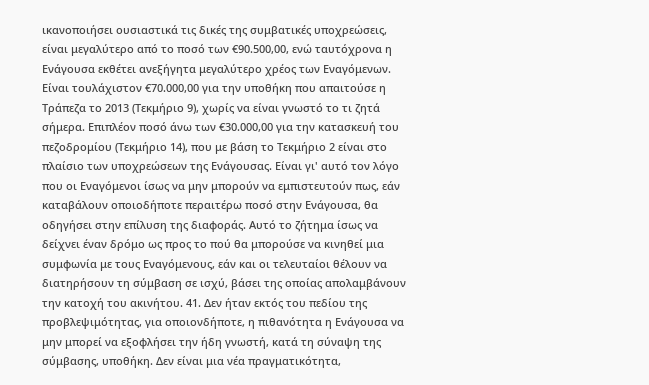ικανοποιήσει ουσιαστικά τις δικές της συμβατικές υποχρεώσεις, είναι μεγαλύτερο από το ποσό των €90.500,00, ενώ ταυτόχρονα η Ενάγουσα εκθέτει ανεξήγητα μεγαλύτερο χρέος των Εναγόμενων. Είναι τουλάχιστον €70.000,00 για την υποθήκη που απαιτούσε η Τράπεζα το 2013 (Τεκμήριο 9), χωρίς να είναι γνωστό το τι ζητά σήμερα. Επιπλέον ποσό άνω των €30.000,00 για την κατασκευή του πεζοδρομίου (Τεκμήριο 14), που με βάση το Τεκμήριο 2 είναι στο πλαίσιο των υποχρεώσεων της Ενάγουσας. Είναι γι' αυτό τον λόγο που οι Εναγόμενοι ίσως να μην μπορούν να εμπιστευτούν πως, εάν καταβάλουν οποιοδήποτε περαιτέρω ποσό στην Ενάγουσα, θα οδηγήσει στην επίλυση της διαφοράς. Αυτό το ζήτημα ίσως να δείχνει έναν δρόμο ως προς το πού θα μπορούσε να κινηθεί μια συμφωνία με τους Εναγόμενους, εάν και οι τελευταίοι θέλουν να διατηρήσουν τη σύμβαση σε ισχύ, βάσει της οποίας απολαμβάνουν την κατοχή του ακινήτου. 41. Δεν ήταν εκτός του πεδίου της προβλεψιμότητας, για οποιονδήποτε, η πιθανότητα η Ενάγουσα να μην μπορεί να εξοφλήσει την ήδη γνωστή, κατά τη σύναψη της σύμβασης, υποθήκη. Δεν είναι μια νέα πραγματικότητα,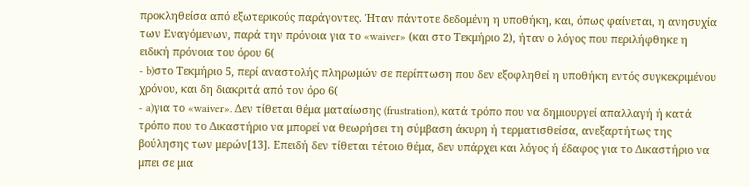προκληθείσα από εξωτερικούς παράγοντες. Ήταν πάντοτε δεδομένη η υποθήκη, και, όπως φαίνεται, η ανησυχία των Εναγόμενων, παρά την πρόνοια για το «waiver» (και στο Τεκμήριο 2), ήταν ο λόγος που περιλήφθηκε η ειδική πρόνοια του όρου 6(
- b)στο Τεκμήριο 5, περί αναστολής πληρωμών σε περίπτωση που δεν εξοφληθεί η υποθήκη εντός συγκεκριμένου χρόνου, και δη διακριτά από τον όρο 6(
- a)για το «waiver». Δεν τίθεται θέμα ματαίωσης (frustration), κατά τρόπο που να δημιουργεί απαλλαγή ή κατά τρόπο που το Δικαστήριο να μπορεί να θεωρήσει τη σύμβαση άκυρη ή τερματισθείσα, ανεξαρτήτως της βούλησης των μερών[13]. Επειδή δεν τίθεται τέτοιο θέμα, δεν υπάρχει και λόγος ή έδαφος για το Δικαστήριο να μπει σε μια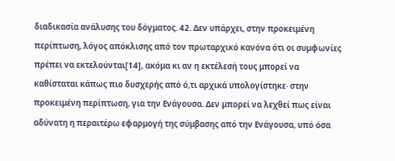διαδικασία ανάλυσης του δόγματος. 42. Δεν υπάρχει, στην προκειμένη περίπτωση, λόγος απόκλισης από τον πρωταρχικό κανόνα ότι οι συμφωνίες πρέπει να εκτελούνται[14], ακόμα κι αν η εκτέλεσή τους μπορεί να καθίσταται κάπως πιο δυσχερής από ό,τι αρχικά υπολογίστηκε· στην προκειμένη περίπτωση, για την Ενάγουσα. Δεν μπορεί να λεχθεί πως είναι αδύνατη η περαιτέρω εφαρμογή της σύμβασης από την Ενάγουσα, υπό όσα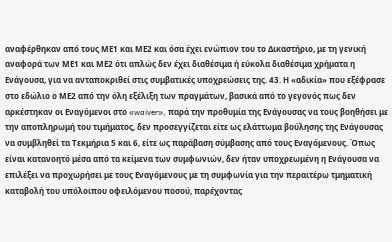αναφέρθηκαν από τους ΜΕ1 και ΜΕ2 και όσα έχει ενώπιον του το Δικαστήριο, με τη γενική αναφορά των ΜΕ1 και ΜΕ2 ότι απλώς δεν έχει διαθέσιμα ή εύκολα διαθέσιμα χρήματα η Ενάγουσα, για να ανταποκριθεί στις συμβατικές υποχρεώσεις της. 43. Η «αδικία» που εξέφρασε στο εδώλιο ο ΜΕ2 από την όλη εξέλιξη των πραγμάτων, βασικά από το γεγονός πως δεν αρκέστηκαν οι Εναγόμενοι στο «waiver», παρά την προθυμία της Ενάγουσας να τους βοηθήσει με την αποπληρωμή του τιμήματος, δεν προσεγγίζεται είτε ως ελάττωμα βούλησης της Ενάγουσας να συμβληθεί τα Τεκμήρια 5 και 6, είτε ως παράβαση σύμβασης από τους Εναγόμενους. Όπως είναι κατανοητό μέσα από τα κείμενα των συμφωνιών, δεν ήταν υποχρεωμένη η Ενάγουσα να επιλέξει να προχωρήσει με τους Εναγόμενους με τη συμφωνία για την περαιτέρω τμηματική καταβολή του υπόλοιπου οφειλόμενου ποσού, παρέχοντας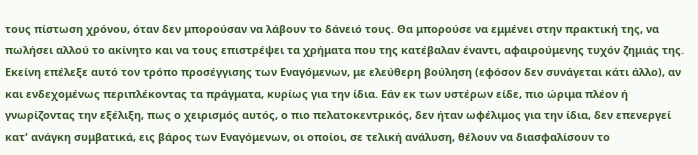τους πίστωση χρόνου, όταν δεν μπορούσαν να λάβουν το δάνειό τους. Θα μπορούσε να εμμένει στην πρακτική της, να πωλήσει αλλού το ακίνητο και να τους επιστρέψει τα χρήματα που της κατέβαλαν έναντι, αφαιρούμενης τυχόν ζημιάς της. Εκείνη επέλεξε αυτό τον τρόπο προσέγγισης των Εναγόμενων, με ελεύθερη βούληση (εφόσον δεν συνάγεται κάτι άλλο), αν και ενδεχομένως περιπλέκοντας τα πράγματα, κυρίως για την ίδια. Εάν εκ των υστέρων είδε, πιο ώριμα πλέον ή γνωρίζοντας την εξέλιξη, πως ο χειρισμός αυτός, ο πιο πελατοκεντρικός, δεν ήταν ωφέλιμος για την ίδια, δεν επενεργεί κατ' ανάγκη συμβατικά, εις βάρος των Εναγόμενων, οι οποίοι, σε τελική ανάλυση, θέλουν να διασφαλίσουν το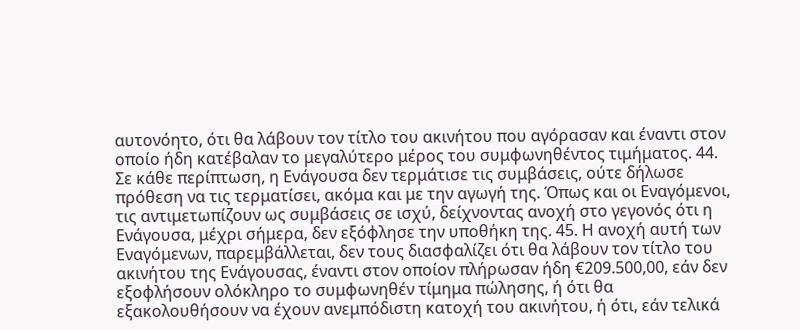αυτονόητο, ότι θα λάβουν τον τίτλο του ακινήτου που αγόρασαν και έναντι στον οποίο ήδη κατέβαλαν το μεγαλύτερο μέρος του συμφωνηθέντος τιμήματος. 44. Σε κάθε περίπτωση, η Ενάγουσα δεν τερμάτισε τις συμβάσεις, ούτε δήλωσε πρόθεση να τις τερματίσει, ακόμα και με την αγωγή της. Όπως και οι Εναγόμενοι, τις αντιμετωπίζουν ως συμβάσεις σε ισχύ, δείχνοντας ανοχή στο γεγονός ότι η Ενάγουσα, μέχρι σήμερα, δεν εξόφλησε την υποθήκη της. 45. Η ανοχή αυτή των Εναγόμενων, παρεμβάλλεται, δεν τους διασφαλίζει ότι θα λάβουν τον τίτλο του ακινήτου της Ενάγουσας, έναντι στον οποίον πλήρωσαν ήδη €209.500,00, εάν δεν εξοφλήσουν ολόκληρο το συμφωνηθέν τίμημα πώλησης, ή ότι θα εξακολουθήσουν να έχουν ανεμπόδιστη κατοχή του ακινήτου, ή ότι, εάν τελικά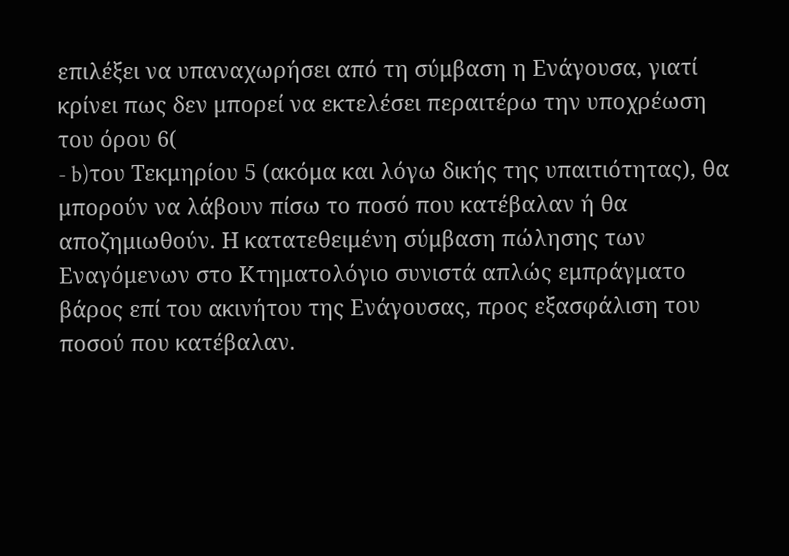επιλέξει να υπαναχωρήσει από τη σύμβαση η Ενάγουσα, γιατί κρίνει πως δεν μπορεί να εκτελέσει περαιτέρω την υποχρέωση του όρου 6(
- b)του Τεκμηρίου 5 (ακόμα και λόγω δικής της υπαιτιότητας), θα μπορούν να λάβουν πίσω το ποσό που κατέβαλαν ή θα αποζημιωθούν. Η κατατεθειμένη σύμβαση πώλησης των Εναγόμενων στο Κτηματολόγιο συνιστά απλώς εμπράγματο βάρος επί του ακινήτου της Ενάγουσας, προς εξασφάλιση του ποσού που κατέβαλαν.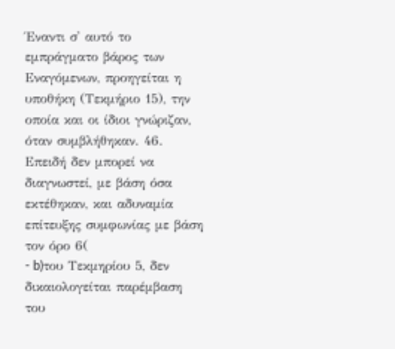Έναντι σ' αυτό το εμπράγματο βάρος των Εναγόμενων, προηγείται η υποθήκη (Τεκμήριο 15), την οποία και οι ίδιοι γνώριζαν, όταν συμβλήθηκαν. 46. Επειδή δεν μπορεί να διαγνωστεί, με βάση όσα εκτέθηκαν, και αδυναμία επίτευξης συμφωνίας με βάση τον όρο 6(
- b)του Τεκμηρίου 5, δεν δικαιολογείται παρέμβαση του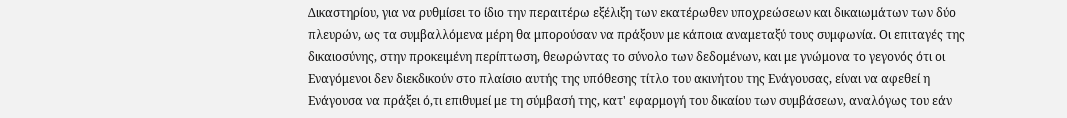Δικαστηρίου, για να ρυθμίσει το ίδιο την περαιτέρω εξέλιξη των εκατέρωθεν υποχρεώσεων και δικαιωμάτων των δύο πλευρών, ως τα συμβαλλόμενα μέρη θα μπορούσαν να πράξουν με κάποια αναμεταξύ τους συμφωνία. Οι επιταγές της δικαιοσύνης, στην προκειμένη περίπτωση, θεωρώντας το σύνολο των δεδομένων, και με γνώμονα το γεγονός ότι οι Εναγόμενοι δεν διεκδικούν στο πλαίσιο αυτής της υπόθεσης τίτλο του ακινήτου της Ενάγουσας, είναι να αφεθεί η Ενάγουσα να πράξει ό,τι επιθυμεί με τη σύμβασή της, κατ' εφαρμογή του δικαίου των συμβάσεων, αναλόγως του εάν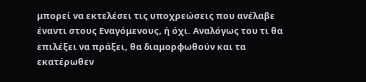μπορεί να εκτελέσει τις υποχρεώσεις που ανέλαβε έναντι στους Εναγόμενους, ή όχι. Αναλόγως του τι θα επιλέξει να πράξει, θα διαμορφωθούν και τα εκατέρωθεν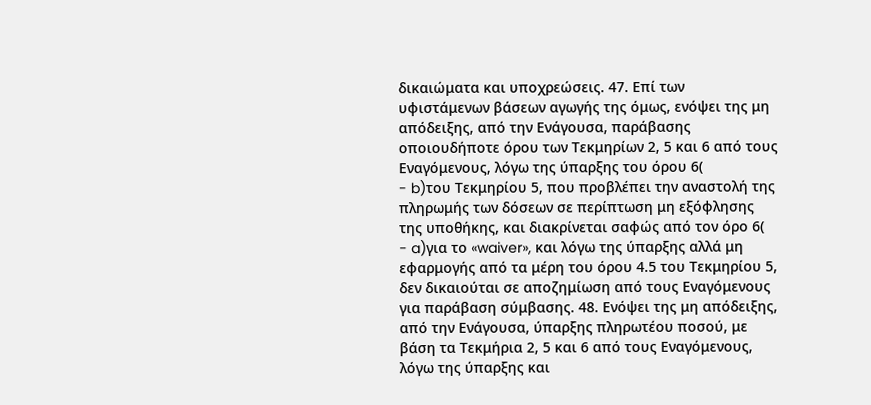δικαιώματα και υποχρεώσεις. 47. Επί των υφιστάμενων βάσεων αγωγής της όμως, ενόψει της μη απόδειξης, από την Ενάγουσα, παράβασης οποιουδήποτε όρου των Τεκμηρίων 2, 5 και 6 από τους Εναγόμενους, λόγω της ύπαρξης του όρου 6(
- b)του Τεκμηρίου 5, που προβλέπει την αναστολή της πληρωμής των δόσεων σε περίπτωση μη εξόφλησης της υποθήκης, και διακρίνεται σαφώς από τον όρο 6(
- a)για το «waiver», και λόγω της ύπαρξης αλλά μη εφαρμογής από τα μέρη του όρου 4.5 του Τεκμηρίου 5, δεν δικαιούται σε αποζημίωση από τους Εναγόμενους για παράβαση σύμβασης. 48. Ενόψει της μη απόδειξης, από την Ενάγουσα, ύπαρξης πληρωτέου ποσού, με βάση τα Τεκμήρια 2, 5 και 6 από τους Εναγόμενους, λόγω της ύπαρξης και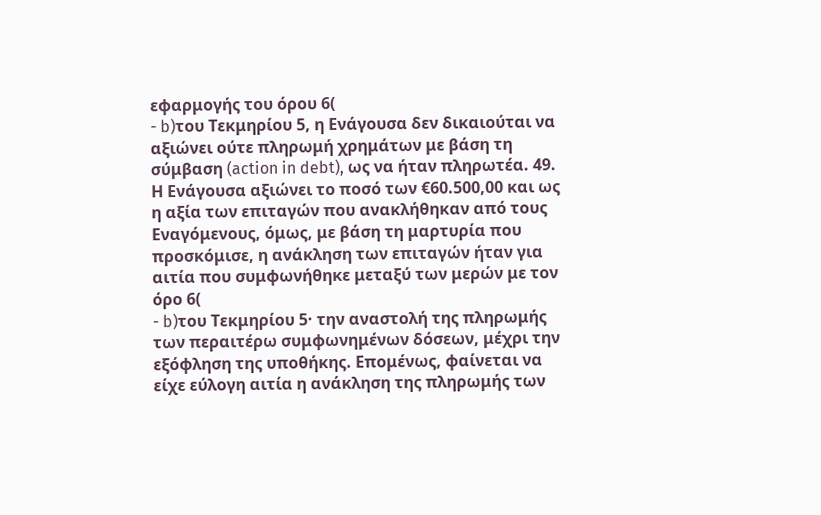εφαρμογής του όρου 6(
- b)του Τεκμηρίου 5, η Ενάγουσα δεν δικαιούται να αξιώνει ούτε πληρωμή χρημάτων με βάση τη σύμβαση (action in debt), ως να ήταν πληρωτέα. 49. Η Ενάγουσα αξιώνει το ποσό των €60.500,00 και ως η αξία των επιταγών που ανακλήθηκαν από τους Εναγόμενους, όμως, με βάση τη μαρτυρία που προσκόμισε, η ανάκληση των επιταγών ήταν για αιτία που συμφωνήθηκε μεταξύ των μερών με τον όρο 6(
- b)του Τεκμηρίου 5· την αναστολή της πληρωμής των περαιτέρω συμφωνημένων δόσεων, μέχρι την εξόφληση της υποθήκης. Επομένως, φαίνεται να είχε εύλογη αιτία η ανάκληση της πληρωμής των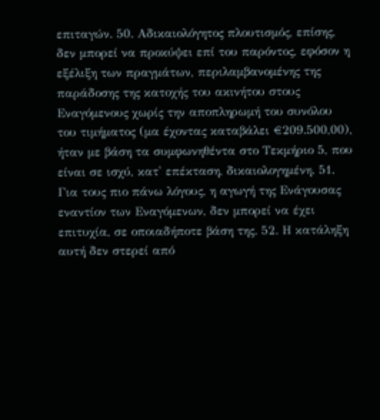επιταγών. 50. Αδικαιολόγητος πλουτισμός, επίσης, δεν μπορεί να προκύψει επί του παρόντος, εφόσον η εξέλιξη των πραγμάτων, περιλαμβανομένης της παράδοσης της κατοχής του ακινήτου στους Εναγόμενους χωρίς την αποπληρωμή του συνόλου του τιμήματος (μα έχοντας καταβάλει €209.500,00), ήταν με βάση τα συμφωνηθέντα στο Τεκμήριο 5, που είναι σε ισχύ, κατ' επέκταση, δικαιολογημένη. 51. Για τους πιο πάνω λόγους, η αγωγή της Ενάγουσας εναντίον των Εναγόμενων, δεν μπορεί να έχει επιτυχία, σε οποιαδήποτε βάση της. 52. Η κατάληξη αυτή δεν στερεί από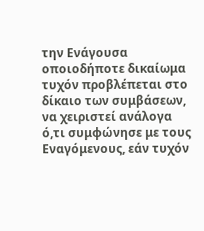την Ενάγουσα οποιοδήποτε δικαίωμα τυχόν προβλέπεται στο δίκαιο των συμβάσεων, να χειριστεί ανάλογα ό,τι συμφώνησε με τους Εναγόμενους, εάν τυχόν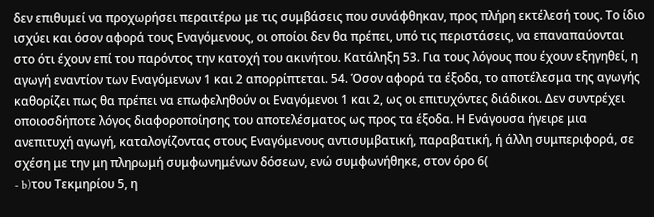δεν επιθυμεί να προχωρήσει περαιτέρω με τις συμβάσεις που συνάφθηκαν, προς πλήρη εκτέλεσή τους. Το ίδιο ισχύει και όσον αφορά τους Εναγόμενους, οι οποίοι δεν θα πρέπει, υπό τις περιστάσεις, να επαναπαύονται στο ότι έχουν επί του παρόντος την κατοχή του ακινήτου. Κατάληξη 53. Για τους λόγους που έχουν εξηγηθεί, η αγωγή εναντίον των Εναγόμενων 1 και 2 απορρίπτεται. 54. Όσον αφορά τα έξοδα, το αποτέλεσμα της αγωγής καθορίζει πως θα πρέπει να επωφεληθούν οι Εναγόμενοι 1 και 2, ως οι επιτυχόντες διάδικοι. Δεν συντρέχει οποιοσδήποτε λόγος διαφοροποίησης του αποτελέσματος ως προς τα έξοδα. Η Ενάγουσα ήγειρε μια ανεπιτυχή αγωγή, καταλογίζοντας στους Εναγόμενους αντισυμβατική, παραβατική, ή άλλη συμπεριφορά, σε σχέση με την μη πληρωμή συμφωνημένων δόσεων, ενώ συμφωνήθηκε, στον όρο 6(
- b)του Τεκμηρίου 5, η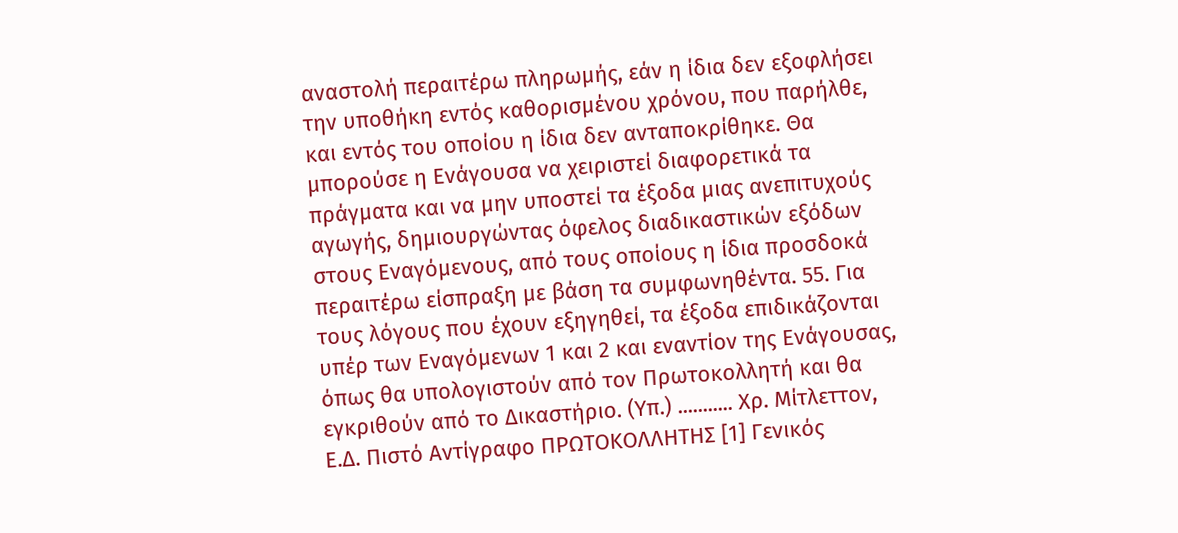αναστολή περαιτέρω πληρωμής, εάν η ίδια δεν εξοφλήσει την υποθήκη εντός καθορισμένου χρόνου, που παρήλθε, και εντός του οποίου η ίδια δεν ανταποκρίθηκε. Θα μπορούσε η Ενάγουσα να χειριστεί διαφορετικά τα πράγματα και να μην υποστεί τα έξοδα μιας ανεπιτυχούς αγωγής, δημιουργώντας όφελος διαδικαστικών εξόδων στους Εναγόμενους, από τους οποίους η ίδια προσδοκά περαιτέρω είσπραξη με βάση τα συμφωνηθέντα. 55. Για τους λόγους που έχουν εξηγηθεί, τα έξοδα επιδικάζονται υπέρ των Εναγόμενων 1 και 2 και εναντίον της Ενάγουσας, όπως θα υπολογιστούν από τον Πρωτοκολλητή και θα εγκριθούν από το Δικαστήριο. (Υπ.) ........... Χρ. Μίτλεττον, Ε.Δ. Πιστό Αντίγραφο ΠΡΩΤΟΚΟΛΛΗΤΗΣ [1] Γενικός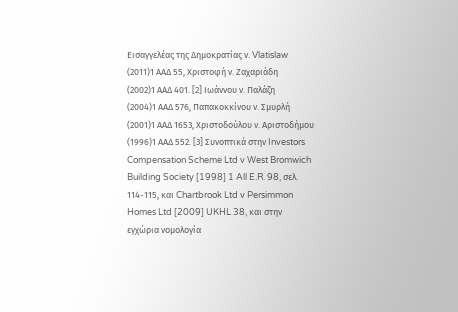Εισαγγελέας της Δημοκρατίας ν. Vlatislaw
(2011)1 ΑΑΔ 55, Χριστοφή ν. Ζαχαριάδη
(2002)1 ΑΑΔ 401. [2] Ιωάννου ν. Παλάζη
(2004)1 ΑΑΔ 576, Παπακοκκίνου ν. Σμυρλή
(2001)1 ΑΑΔ 1653, Χριστοδούλου ν. Αριστοδήμου
(1996)1 ΑΑΔ 552. [3] Συνοπτικά στην Investors Compensation Scheme Ltd v West Bromwich Building Society [1998] 1 All E.R. 98, σελ. 114-115, και Chartbrook Ltd v Persimmon Homes Ltd [2009] UKHL 38, και στην εγχώρια νομολογία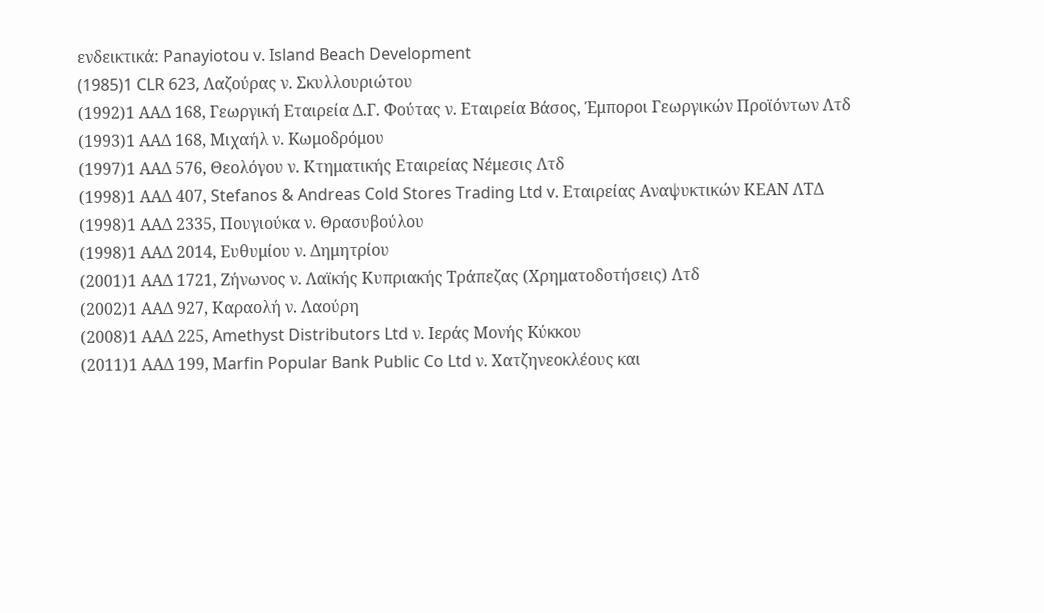ενδεικτικά: Panayiotou v. Island Beach Development
(1985)1 CLR 623, Λαζούρας ν. Σκυλλουριώτου
(1992)1 ΑΑΔ 168, Γεωργική Εταιρεία Δ.Γ. Φούτας ν. Εταιρεία Βάσος, Έμποροι Γεωργικών Προϊόντων Λτδ
(1993)1 ΑΑΔ 168, Mιχαήλ ν. Kωμοδρόμου
(1997)1 ΑΑΔ 576, Θεολόγου ν. Κτηματικής Εταιρείας Νέμεσις Λτδ
(1998)1 ΑΑΔ 407, Stefanos & Andreas Cold Stores Trading Ltd v. Εταιρείας Αναψυκτικών ΚΕΑΝ ΛΤΔ
(1998)1 ΑΑΔ 2335, Πουγιούκα ν. Θρασυβούλου
(1998)1 ΑΑΔ 2014, Ευθυμίου ν. Δημητρίου
(2001)1 ΑΑΔ 1721, Ζήνωνος ν. Λαϊκής Κυπριακής Τράπεζας (Χρηματοδοτήσεις) Λτδ
(2002)1 ΑΑΔ 927, Καραολή ν. Λαούρη
(2008)1 ΑΑΔ 225, Amethyst Distributors Ltd ν. Iεράς Mονής Kύκκου
(2011)1 ΑΑΔ 199, Μarfin Popular Bank Public Co Ltd ν. Χατζηνεοκλέους και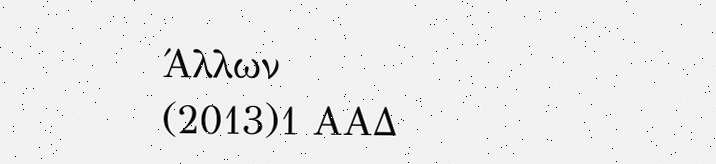Άλλων
(2013)1 ΑΑΔ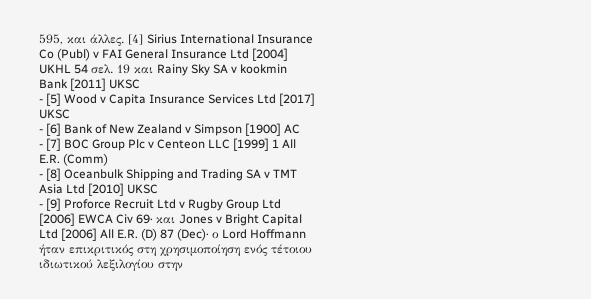595, και άλλες. [4] Sirius International Insurance Co (Publ) v FAI General Insurance Ltd [2004] UKHL 54 σελ. 19 και Rainy Sky SA v kookmin Bank [2011] UKSC
- [5] Wood v Capita Insurance Services Ltd [2017] UKSC
- [6] Bank of New Zealand v Simpson [1900] AC
- [7] BOC Group Plc v Centeon LLC [1999] 1 All E.R. (Comm)
- [8] Oceanbulk Shipping and Trading SA v TMT Asia Ltd [2010] UKSC
- [9] Proforce Recruit Ltd v Rugby Group Ltd [2006] EWCA Civ 69· και Jones v Bright Capital Ltd [2006] All E.R. (D) 87 (Dec)· ο Lord Hoffmann ήταν επικριτικός στη χρησιμοποίηση ενός τέτοιου ιδιωτικού λεξιλογίου στην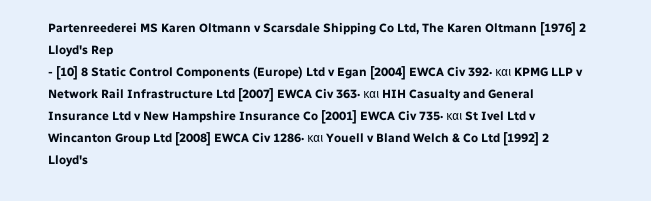Partenreederei MS Karen Oltmann v Scarsdale Shipping Co Ltd, The Karen Oltmann [1976] 2 Lloyd's Rep
- [10] 8 Static Control Components (Europe) Ltd v Egan [2004] EWCA Civ 392· και KPMG LLP v Network Rail Infrastructure Ltd [2007] EWCA Civ 363· και HIH Casualty and General Insurance Ltd v New Hampshire Insurance Co [2001] EWCA Civ 735· και St Ivel Ltd v Wincanton Group Ltd [2008] EWCA Civ 1286· και Youell v Bland Welch & Co Ltd [1992] 2 Lloyd's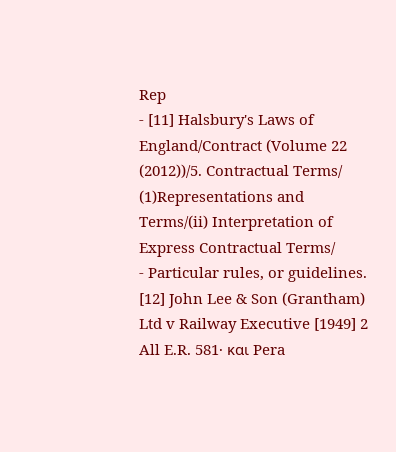Rep
- [11] Halsbury's Laws of England/Contract (Volume 22
(2012))/5. Contractual Terms/
(1)Representations and Terms/(ii) Interpretation of Express Contractual Terms/
- Particular rules, or guidelines. [12] John Lee & Son (Grantham) Ltd v Railway Executive [1949] 2 All E.R. 581· και Pera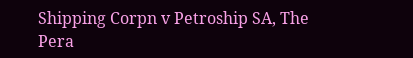Shipping Corpn v Petroship SA, The Pera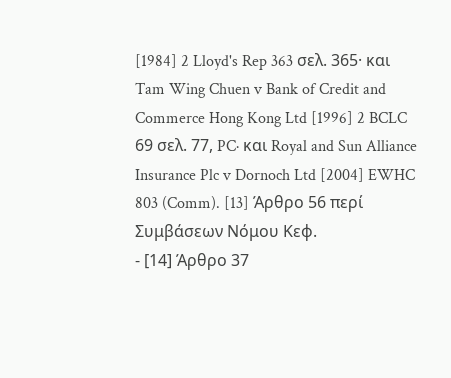[1984] 2 Lloyd's Rep 363 σελ. 365· και Tam Wing Chuen v Bank of Credit and Commerce Hong Kong Ltd [1996] 2 BCLC 69 σελ. 77, PC· και Royal and Sun Alliance Insurance Plc v Dornoch Ltd [2004] EWHC 803 (Comm). [13] Άρθρο 56 περί Συμβάσεων Νόμου Κεφ.
- [14] Άρθρο 37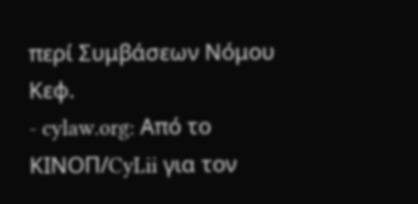περί Συμβάσεων Νόμου Κεφ.
- cylaw.org: Από το ΚΙΝOΠ/CyLii για τον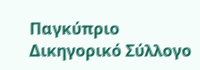Παγκύπριο Δικηγορικό Σύλλογο